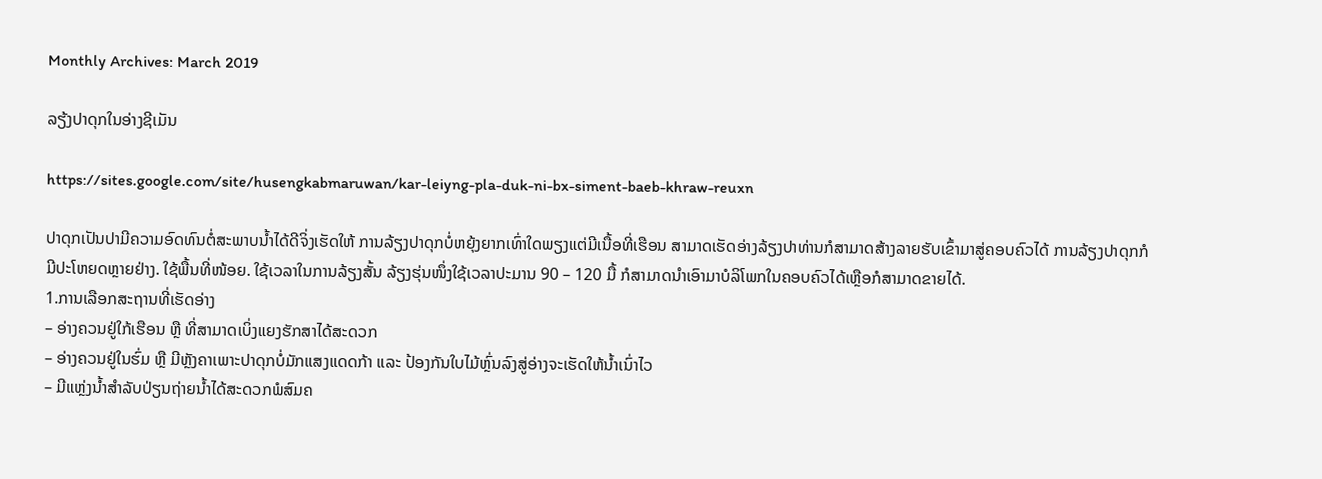Monthly Archives: March 2019

ລຽ້ງປາດຸກໃນອ່າງຊີເມັນ

https://sites.google.com/site/husengkabmaruwan/kar-leiyng-pla-duk-ni-bx-siment-baeb-khraw-reuxn

ປາດຸກເປັນປາມີຄວາມອົດທົນຕໍ່ສະພາບນ້ຳໄດ້ດີຈິ່ງເຮັດໃຫ້ ການລ້ຽງປາດຸກບໍ່ຫຍຸ້ງຍາກເທົ່າໃດພຽງແຕ່ມີເນື້ອທີ່ເຮືອນ ສາມາດເຮັດອ່າງລ້ຽງປາທ່ານກໍສາມາດສ້າງລາຍຮັບເຂົ້າມາສູ່ຄອບຄົວໄດ້ ການລ້ຽງປາດຸກກໍມີປະໂຫຍດຫຼາຍຢ່າງ. ໃຊ້ພື້ນທີ່ໜ້ອຍ. ໃຊ້ເວລາໃນການລ້ຽງສັ້ນ ລ້ຽງຮຸ່ນໜຶ່ງໃຊ້ເວລາປະມານ 90 – 120 ມື້ ກໍສາມາດນຳເອົາມາບໍລິໂພກໃນຄອບຄົວໄດ້ເຫຼືອກໍສາມາດຂາຍໄດ້.
1.ການເລືອກສະຖານທີ່ເຮັດອ່າງ
– ອ່າງຄວນຢູ່ໃກ້ເຮືອນ ຫຼື ທີ່ສາມາດເບິ່ງແຍງຮັກສາໄດ້ສະດວກ
– ອ່າງຄວນຢູ່ໃນຮົ່ມ ຫຼື ມີຫຼັງຄາເພາະປາດຸກບໍ່ມັກແສງແດດກ້າ ແລະ ປ້ອງກັນໃບໄມ້ຫຼົ່ນລົງສູ່ອ່າງຈະເຮັດໃຫ້ນ້ຳເນົ່າໄວ
– ມີແຫຼ່ງນ້ຳສຳລັບປ່ຽນຖ່າຍນ້ຳໄດ້ສະດວກພໍສົມຄ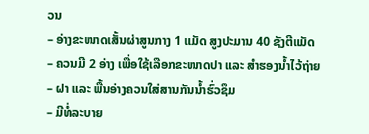ວນ
– ອ່າງຂະໜາດເສັ້ນຜ່າສູນກາງ 1 ແມັດ ສູງປະມານ 40 ຊັງຕີແມັດ
– ຄວນມີ 2 ອ່າງ ເພື່ອໃຊ້ເລືອກຂະໜາດປາ ແລະ ສຳຮອງນ້ຳໄວ້ຖ່າຍ
– ຝາ ແລະ ພື້ນອ່າງຄວນໃສ່ສານກັນນ້ຳຮົ່ວຊຶມ
– ມີທໍ່ລະບາຍ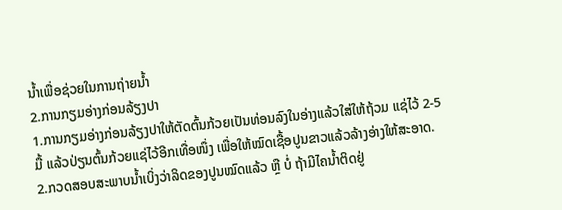ນ້ຳເພື່ອຊ່ວຍໃນການຖ່າຍນ້ຳ
2.ການກຽມອ່າງກ່ອນລ້ຽງປາ
1.ການກຽມອ່າງກ່ອນລ້ຽງປາໃຫ້ຕັດຕົ້ນກ້ວຍເປັນທ່ອນລົງໃນອ່າງແລ້ວໃສ່ໃຫ້ຖ້ວມ ແຊ່ໄວ້ 2-5 ມື້ ແລ້ວປ່ຽນຕົ້ນກ້ວຍແຊ່ໄວ້ອີກເທື່ອໜຶ່ງ ເພື່ອໃຫ້ໝົດເຊື້ອປູນຂາວແລ້ວລ້າງອ່າງໃຫ້ສະອາດ.
2.ກວດສອບສະພາບນ້ຳເບິ່ງວ່າລິດຂອງປູນໝົດແລ້ວ ຫຼື ບໍ່ ຖ້າມີໄຄນ້ຳຕິດຢູ່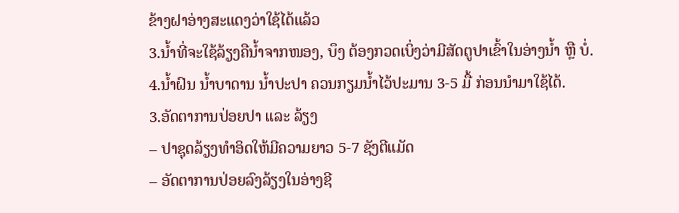ຂ້າງຝາອ່າງສະແດງວ່າໃຊ້ໄດ້ແລ້ວ
3.ນ້ຳທີ່ຈະໃຊ້ລ້ຽງຄືນ້ຳຈາກໜອງ, ບຶງ ຕ້ອງກວດເບິ່ງວ່າມີສັດຕູປາເຂົ້າໃນອ່າງນ້ຳ ຫຼື ບໍ່.
4.ນ້ຳຝົນ ນ້ຳບາດານ ນ້ຳປະປາ ຄວນກຽມນ້ຳໄວ້ປະມານ 3-5 ມື້ ກ່ອນນຳມາໃຊ້ໄດ້.
3.ອັດຕາການປ່ອຍປາ ແລະ ລ້ຽງ
– ປາຊຸດລ້ຽງທຳອິດໃຫ້ມີຄວາມຍາວ 5-7 ຊັງຕີແມັດ
– ອັດຕາການປ່ອຍລົງລ້ຽງໃນອ່າງຊີ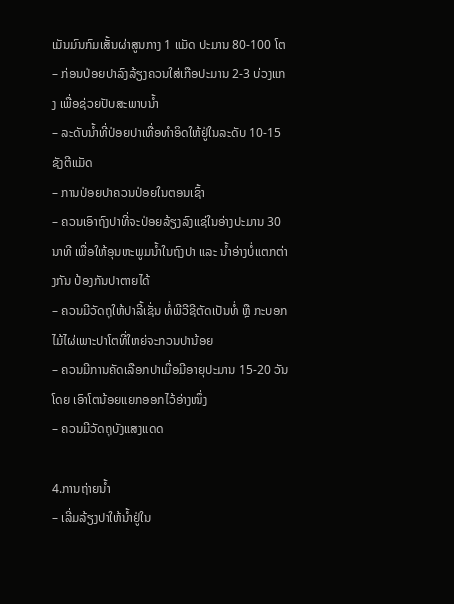ເມັນມົນກົມເສັ້ນຜ່າສູນກາງ 1 ແມັດ ປະມານ 80-100 ໂຕ
– ກ່ອນປ່ອຍປາລົງລ້ຽງຄວນໃສ່ເກືອປະມານ 2-3 ບ່ວງແກງ ເພື່ອຊ່ວຍປັບສະພາບນ້ຳ
– ລະດັບນ້ຳທີ່ປ່ອຍປາເທື່ອທຳອິດໃຫ້ຢູ່ໃນລະດັບ 10-15 ຊັງຕີແມັດ
– ການປ່ອຍປາຄວນປ່ອຍໃນຕອນເຊົ້າ
– ຄວນເອົາຖົງປາທີ່ຈະປ່ອຍລ້ຽງລົງແຊ່ໃນອ່າງປະມານ 30 ນາທີ ເພື່ອໃຫ້ອຸນຫະພູມນ້ຳໃນຖົງປາ ແລະ ນ້ຳອ່າງບໍ່ແຕກຕ່າງກັນ ປ້ອງກັນປາຕາຍໄດ້
– ຄວນມີວັດຖຸໃຫ້ປາລີ້ເຊັ່ນ ທໍ່ພີວີຊີຕັດເປັນທໍ່ ຫຼື ກະບອກໄມ້ໄຜ່ເພາະປາໂຕທີ່ໃຫຍ່ຈະກວນປານ້ອຍ
– ຄວນມີການຄັດເລືອກປາເມື່ອມີອາຍຸປະມານ 15-20 ວັນ ໂດຍ ເອົາໂຕນ້ອຍແຍກອອກໄວ້ອ່າງໜຶ່ງ
– ຄວນມີວັດຖຸບັງແສງແດດ

4.ການຖ່າຍນ້ຳ
– ເລີ່ມລ້ຽງປາໃຫ້ນ້ຳຢູ່ໃນ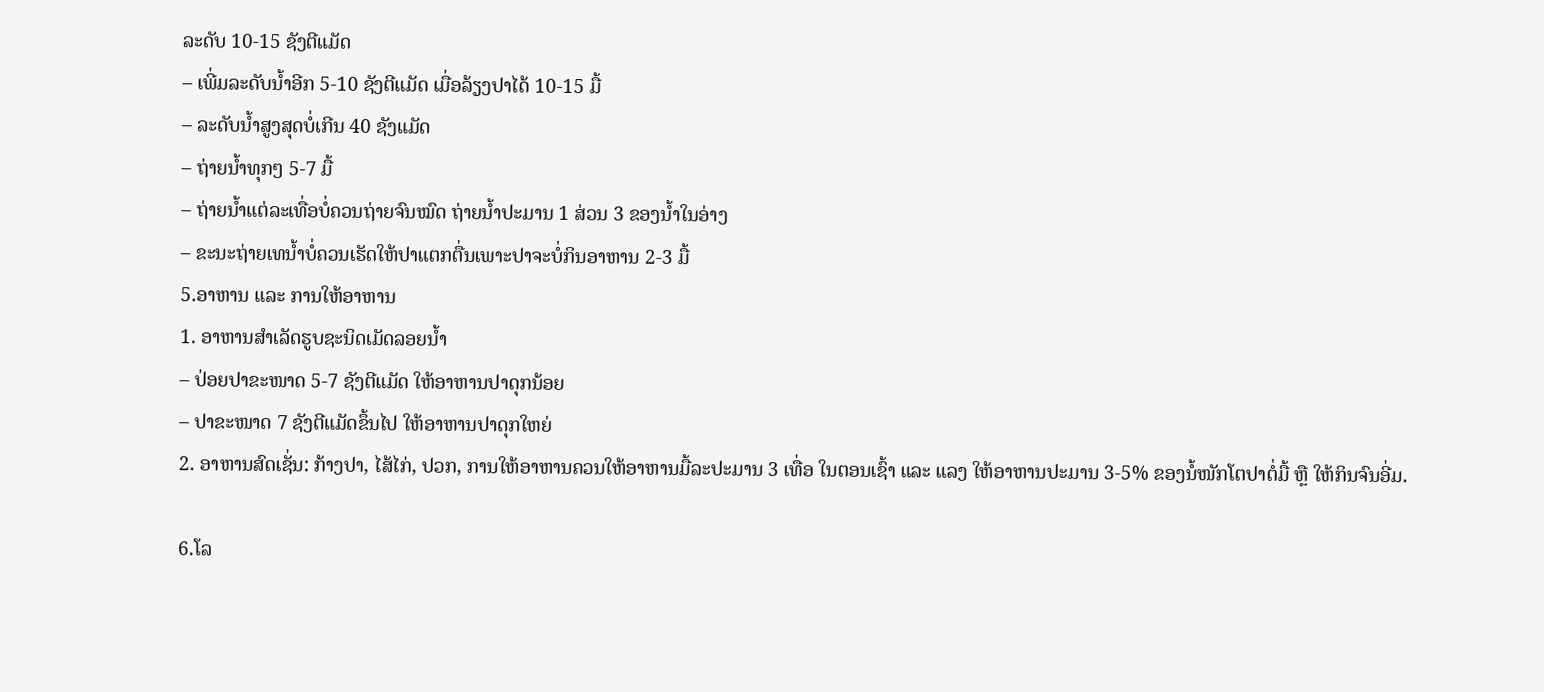ລະດັບ 10-15 ຊັງຕີແມັດ
– ເພີ່ມລະດັບນ້ຳອີກ 5-10 ຊັງຕີແມັດ ເມື່ອລ້ຽງປາໄດ້ 10-15 ມື້
– ລະດັບນ້ຳສູງສຸດບໍ່ເກີນ 40 ຊັງແມັດ
– ຖ່າຍນ້ຳທຸກໆ 5-7 ມື້
– ຖ່າຍນ້ຳແຕ່ລະເທື່ອບໍ່ຄວນຖ່າຍຈົນໝົດ ຖ່າຍນ້ຳປະມານ 1 ສ່ວນ 3 ຂອງນ້ຳໃນອ່າງ
– ຂະນະຖ່າຍເທນ້ຳບໍ່ຄວນເຮັດໃຫ້ປາແຕກຕື່ນເພາະປາຈະບໍ່ກິນອາຫານ 2-3 ມື້
5.ອາຫານ ແລະ ການໃຫ້ອາຫານ
1. ອາຫານສຳເລັດຮູບຊະນິດເມັດລອຍນ້ຳ
– ປ່ອຍປາຂະໜາດ 5-7 ຊັງຕີແມັດ ໃຫ້ອາຫານປາດຸກນ້ອຍ
– ປາຂະໜາດ 7 ຊັງຕີແມັດຂຶ້ນໄປ ໃຫ້ອາຫານປາດຸກໃຫຍ່
2. ອາຫານສົດເຊັ່ນ: ກ້າງປາ, ໄສ້ໄກ່, ປວກ, ການໃຫ້ອາຫານຄວນໃຫ້ອາຫານມື້ລະປະມານ 3 ເທື່ອ ໃນຕອນເຊົ້າ ແລະ ແລງ ໃຫ້ອາຫານປະມານ 3-5% ຂອງນໍ້ໜັກໂຕປາຕໍ່ມື້ ຫຼື ໃຫ້ກິນຈົນອີ່ມ.

6.ໂລ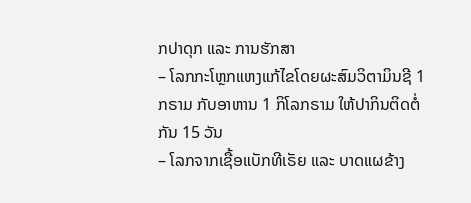ກປາດຸກ ແລະ ການຮັກສາ
– ໂລກກະໂຫຼກແຫງແກ້ໄຂໂດຍຜະສົມວິຕາມິນຊີ 1 ກຣາມ ກັບອາຫານ 1 ກິໂລກຣາມ ໃຫ້ປາກິນຕິດຕໍ່ກັນ 15 ວັນ
– ໂລກຈາກເຊື້ອແບັກທີເຣັຍ ແລະ ບາດແຜຂ້າງ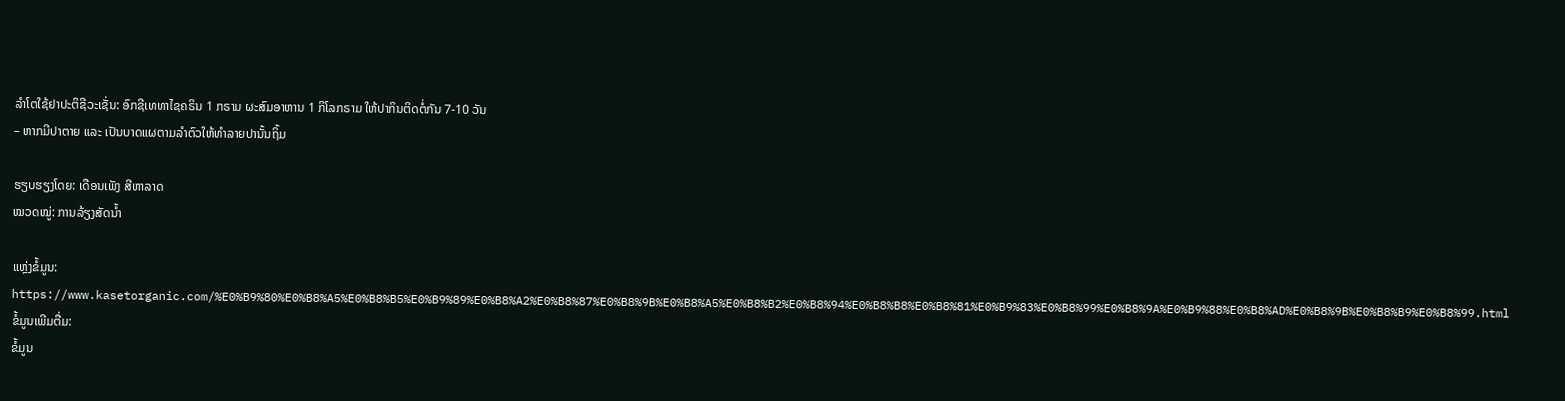ລຳໂຕໃຊ້ຢາປະຕິຊີວະເຊັ່ນ: ອົກຊີເທທາໄຊຄຣິນ 1 ກຣາມ ຜະສົມອາຫານ 1 ກິໂລກຣາມ ໃຫ້ປາກິນຕິດຕໍ່ກັນ 7-10 ວັນ
– ຫາກມີປາຕາຍ ແລະ ເປັນບາດແຜຕາມລຳຕົວໃຫ້ທຳລາຍປານັ້ນຖິ້ມ

ຮຽບຮຽງໂດຍ: ເດືອນເພັງ ສີຫາລາດ
ໝວດໝູ່: ການລ້ຽງສັດນໍ້າ

ແຫຼ່ງຂໍ້ມູນ: https://www.kasetorganic.com/%E0%B9%80%E0%B8%A5%E0%B8%B5%E0%B9%89%E0%B8%A2%E0%B8%87%E0%B8%9B%E0%B8%A5%E0%B8%B2%E0%B8%94%E0%B8%B8%E0%B8%81%E0%B9%83%E0%B8%99%E0%B8%9A%E0%B9%88%E0%B8%AD%E0%B8%9B%E0%B8%B9%E0%B8%99.html
ຂໍ້ມູນເພີມຕື່ມ:
ຂໍ້ມູນ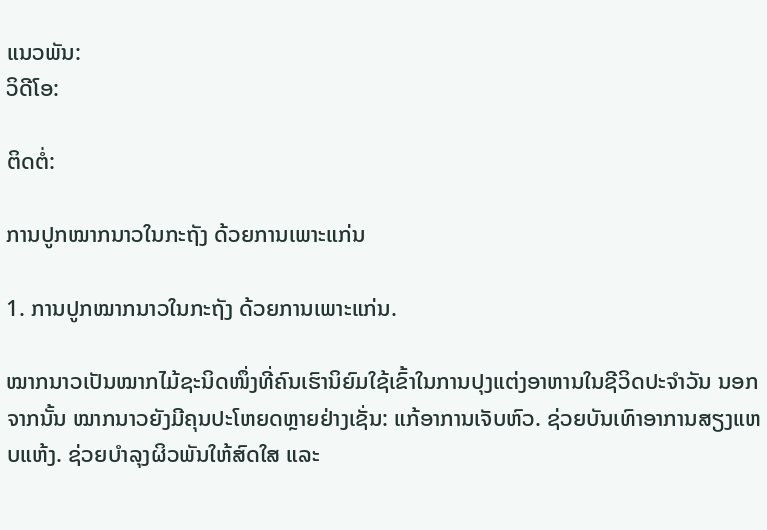ແນວພັນ:
ວິດີໂອ:

ຕິດຕໍ່:

ການປູກໝາກນາວໃນກະຖັງ ດ້ວຍການເພາະແກ່ນ

1. ການປູກໝາກນາວໃນກະຖັງ ດ້ວຍການເພາະແກ່ນ.

ໝາກນາວເປັນໝາກໄມ້ຊະນິດໜຶ່ງທີ່ຄົນເຮົານິຍົມໃຊ້ເຂົ້າໃນການປຸງແຕ່ງອາຫານໃນຊີວິດປະຈຳວັນ ນອກຈາກນັ້ນ ໝາກນາວຍັງມີຄຸນປະໂຫຍດຫຼາຍຢ່າງເຊັ່ນ: ແກ້ອາການເຈັບຫົວ. ຊ່ວຍບັນເທົາອາການສຽງແຫບແຫ້ງ. ຊ່ວຍບຳລຸງຜິວພັນໃຫ້ສົດໃສ ແລະ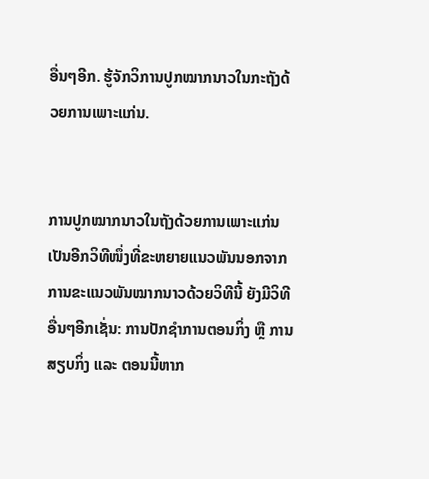ອື່ນໆອີກ. ຮູ້ຈັກວິການປູກໝາກນາວໃນກະຖັງດ້ວຍການເພາະແກ່ນ.


ການປູກໝາກນາວໃນຖັງດ້ວຍການເພາະແກ່ນເປັນອີກວິທີໜຶ່ງທີ່ຂະຫຍາຍແນວພັນນອກຈາກການຂະແນວພັນໝາກນາວດ້ວຍວິທີນີ້ ຍັງມີວິທີອື່ນໆອີກເຊັ່ນ: ການປັກຊຳການຕອນກິ່ງ ຫຼື ການສຽບກິ່ງ ແລະ ຕອນນີ້ຫາກ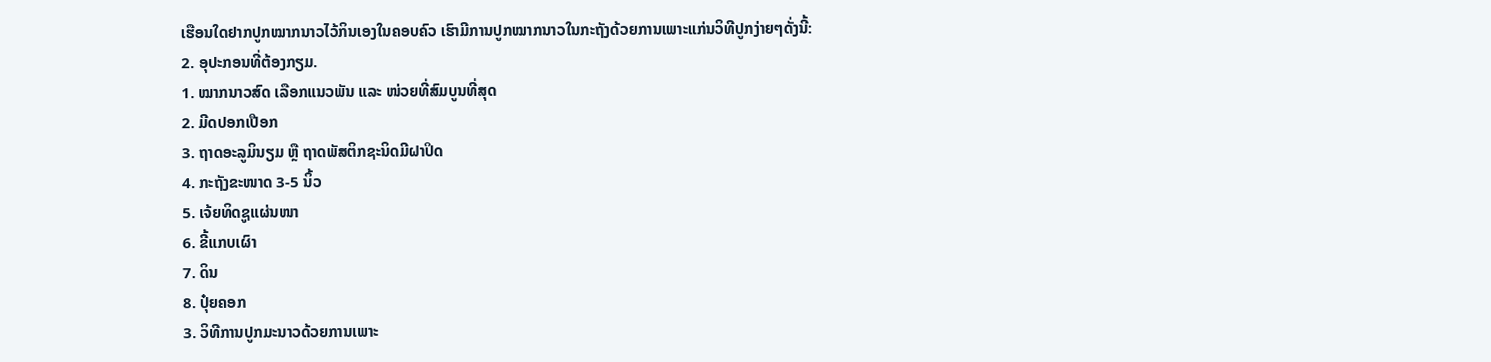ເຮືອນໃດຢາກປູກໝາກນາວໄວ້ກິນເອງໃນຄອບຄົວ ເຮົາມີການປູກໝາກນາວໃນກະຖັງດ້ວຍການເພາະແກ່ນວິທີປູກງ່າຍໆດັ່ງນີ້:
2. ອຸປະກອນທີ່ຕ້ອງກຽມ.
1. ໝາກນາວສົດ ເລືອກແນວພັນ ແລະ ໜ່ວຍທີ່ສົມບູນທີ່ສຸດ
2. ມີດປອກເປືອກ
3. ຖາດອະລູມິນຽມ ຫຼື ຖາດພັສຕິກຊະນິດມີຝາປິດ
4. ກະຖັງຂະໜາດ 3-5 ນິ້ວ
5. ເຈ້ຍທິດຊູແຜ່ນໜາ
6. ຂີ້ແກບເຜົາ
7. ດິນ
8. ປຸ໋ຍຄອກ
3. ວິທີການປູກມະນາວດ້ວຍການເພາະ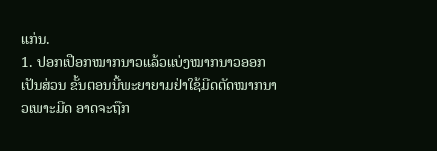ແກ່ນ.
1. ປອກເປືອກໝາກນາວແລ້ວແບ່ງໝາກນາວອອກເປັນສ່ວນ ຂັ້ນຕອນນີ້ພະຍາຍາມຢ່າໃຊ້ມີດຕັດໝາກນາວເພາະມີດ ອາດຈະຖືກ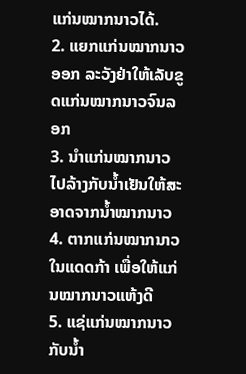ແກ່ນໝາກນາວໄດ້.
2. ແຍກແກ່ນໝາກນາວອອກ ລະວັງຢ່າໃຫ້ເລັບຂູດແກ່ນໝາກນາວຈົນລອກ
3. ນຳແກ່ນໝາກນາວໄປລ້າງກັບນ້ຳເຢັນໃຫ້ສະອາດຈາກນ້ຳໝາກນາວ
4. ຕາກແກ່ນໝາກນາວໃນແດດກ້າ ເພື່ອໃຫ້ແກ່ນໝາກນາວແຫ້ງດີ
5. ແຊ່ແກ່ນໝາກນາວກັບນ້ຳ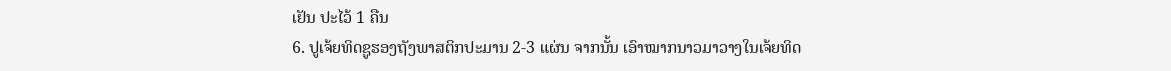ເຢັນ ປະໄວ້ 1 ຄືນ
6. ປູເຈ້ຍທິດຊູຮອງຖັງພາສຕິກປະມານ 2-3 ແຜ່ນ ຈາກນັ້ນ ເອົາໝາກນາວມາວາງໃນເຈ້ຍທິດ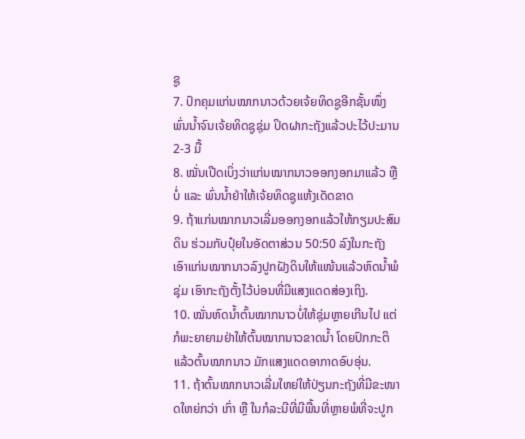ຊູ
7. ປົກຄຸມແກ່ນໝາກນາວດ້ວຍເຈ້ຍທິດຊູອີກຊັ້ນໜຶ່ງພົ່ນນ້ຳຈົນເຈ້ຍທິດຊູຊຸ່ມ ປິດຝາກະຖັງແລ້ວປະໄວ້ປະມານ 2-3 ມື້
8. ໝັ່ນເປີດເບິ່ງວ່າແກ່ນໝາກນາວອອກງອກມາແລ້ວ ຫຼື ບໍ່ ແລະ ພົ່ນນ້ຳຢ່າໃຫ້ເຈ້ຍທິດຊູແຫ້ງເດັດຂາດ
9. ຖ້າແກ່ນໝາກນາວເລີ່ມອອກງອກແລ້ວໃຫ້ກຽມປະສົມດິນ ຮ່ວມກັບປຸ໋ຍໃນອັດຕາສ່ວນ 50:50 ລົງໃນກະຖັງ ເອົາແກ່ນໝາກນາວລົງປູກຝັງດິນໃຫ້ແໜ້ນແລ້ວຫົດນ້ຳພໍຊຸ່ມ ເອົາກະຖັງຕັ້ງໄວ້ບ່ອນທີ່ມີແສງແດດສ່ອງເຖິງ.
10. ໝັ່ນຫົດນ້ຳຕົ້ນໝາກນາວບໍ່ໃຫ້ຊຸ່ມຫຼາຍເກີນໄປ ແຕ່ກໍພະຍາຍາມຢ່າໃຫ້ຕົ້ນໝາກນາວຂາດນ້ຳ ໂດຍປົກກະຕິແລ້ວຕົ້ນໝາກນາວ ມັກແສງແດດອາກາດອົບອຸ່ນ.
11. ຖ້າຕົ້ນໝາກນາວເລີ່ມໃຫຍ່ໃຫ້ປ່ຽນກະຖັງທີ່ມີຂະໜາດໃຫຍ່ກວ່າ ເກົ່າ ຫຼື ໃນກໍລະນີທີ່ມີພື້ນທີ່ຫຼາຍພໍທີ່ຈະປູກ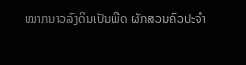ໝາກນາວລົງດິນເປັນພືດ ຜັກສວນຄົວປະຈຳ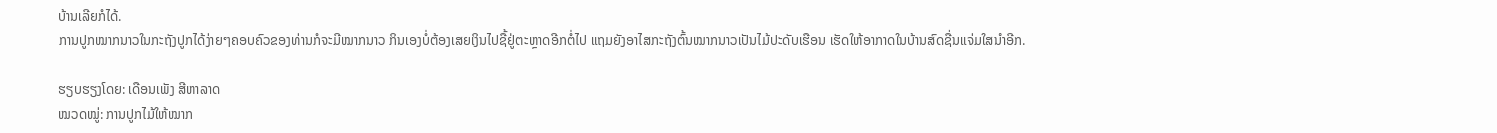ບ້ານເລີຍກໍໄດ້.
ການປູກໝາກນາວໃນກະຖັງປູກໄດ້ງ່າຍໆຄອບຄົວຂອງທ່ານກໍຈະມີໝາກນາວ ກິນເອງບໍ່ຕ້ອງເສຍເງິນໄປຊື້ຢູ່ຕະຫຼາດອີກຕໍ່ໄປ ແຖມຍັງອາໄສກະຖັງຕົ້ນໝາກນາວເປັນໄມ້ປະດັບເຮືອນ ເຮັດໃຫ້ອາກາດໃນບ້ານສົດຊື່ນແຈ່ມໃສນຳອີກ.

ຮຽບຮຽງໂດຍ: ເດືອນເພັງ ສີຫາລາດ
ໝວດໝູ່: ການປູກໄມ້ໃຫ້ໝາກ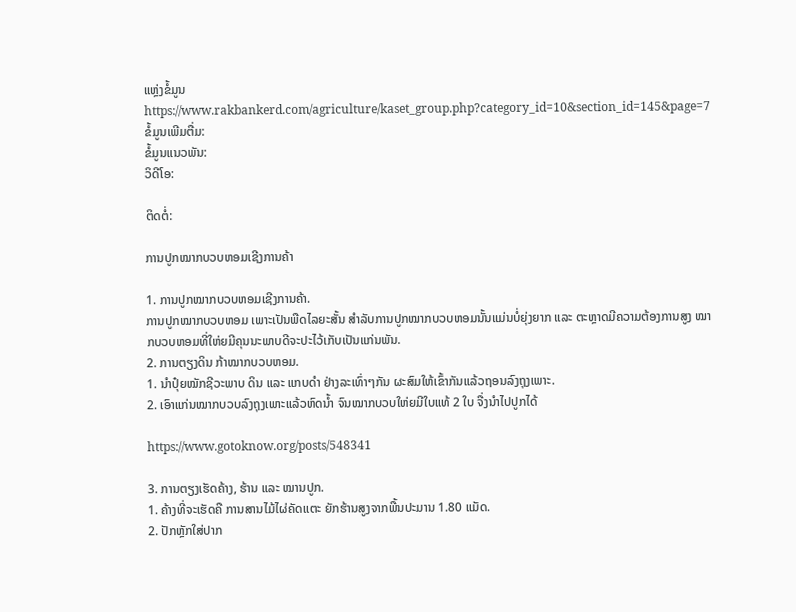ແຫຼ່ງຂໍ້ມູນ https://www.rakbankerd.com/agriculture/kaset_group.php?category_id=10&section_id=145&page=7
ຂໍ້ມູນເພີມຕື່ມ:
ຂໍ້ມູນແນວພັນ:
ວິດີໂອ:

ຕິດຕໍ່:

ການປູກໝາກບວບຫອມເຊີງການຄ້າ

1. ການປູກໝາກບວບຫອມເຊີງການຄ້າ.
ການປູກໝາກບວບຫອມ ເພາະເປັນພືດໄລຍະສັ້ນ ສໍາລັບການປູກໝາກບວບຫອມນັ້ນແມ່ນບໍ່ຍຸ່ງຍາກ ແລະ ຕະຫຼາດມີຄວາມຕ້ອງການສູງ ໝາກບວບຫອມທີ່ໃຫ່ຍມີຄຸນນະພາບດີຈະປະໄວ້ເກັບເປັນແກ່ນພັນ.
2. ການຕຽງດິນ ກ້າໝາກບວບຫອມ.
1. ນໍາປຸ໋ຍໝັກຊີວະພາບ ດິນ ແລະ ແກບດໍາ ຢ່າງລະເທົ່າໆກັນ ຜະສົມໃຫ້ເຂົ້າກັນແລ້ວຖອນລົງຖຸງເພາະ.
2. ເອົາແກ່ນໝາກບວບລົງຖຸງເພາະແລ້ວຫົດນໍ້າ ຈົນໝາກບວບໃຫ່ຍມີໃບແທ້ 2 ໃບ ຈື່ງນໍາໄປປູກໄດ້

https://www.gotoknow.org/posts/548341

3. ການຕຽງເຮັດຄ້າງ, ຮ້ານ ແລະ ໝານປູກ.
1. ຄ້າງທີ່ຈະເຮັດຄື ການສານໄມ້ໄຜ່ຄັດເເຕະ ຍັກຮ້ານສູງຈາກພື້ນປະມານ 1.80 ແມັດ.
2. ປັກຫຼັກໃສ່ປາກ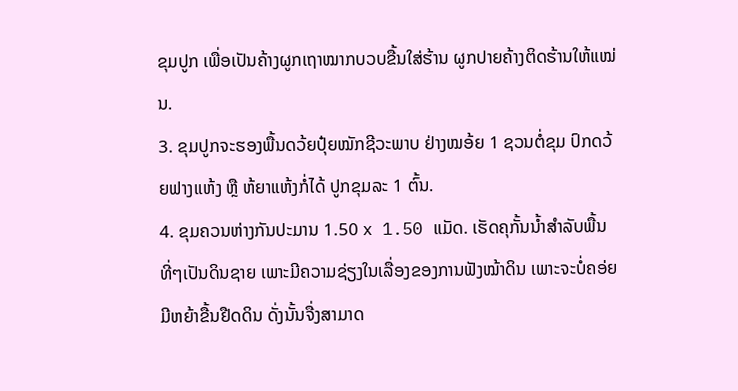ຂຸມປູກ ເພື່ອເປັນຄ້າງຜູກເຖາໝາກບວບຂື້ນໃສ່ຮ້ານ ຜູກປາຍຄ້າງຕິດຮ້ານໃຫ້ແໝ່ນ.
3. ຂຸມປູກຈະຮອງພື້ນດວ້ຍປຸ໋ຍໝັກຊີວະພາບ ຢ່າງໝອ້ຍ 1 ຊວນຕໍ່ຂຸມ ປົກດວ້ຍຟາງເເຫ້ງ ຫຼື ຫ້ຍາແຫ້ງກໍ່ໄດ້ ປູກຂຸມລະ 1 ຕົ້ນ.
4. ຂຸມຄວນຫ່າງກັນປະມານ 1.50 x 1.50 ແມັດ. ເຮັດຄຸກັ້ນນໍ້າສໍາລັບພື້ນທີ່ໆເປັນດິນຊາຍ ເພາະມີຄວາມຊ່ຽງໃນເລື່ອງຂອງການຟັງໝ້າດິນ ເພາະຈະບໍ່ຄອ່ຍມີຫຍ້າຂື້ນຢືດດິນ ດັ່ງນັ້ນຈື່ງສາມາດ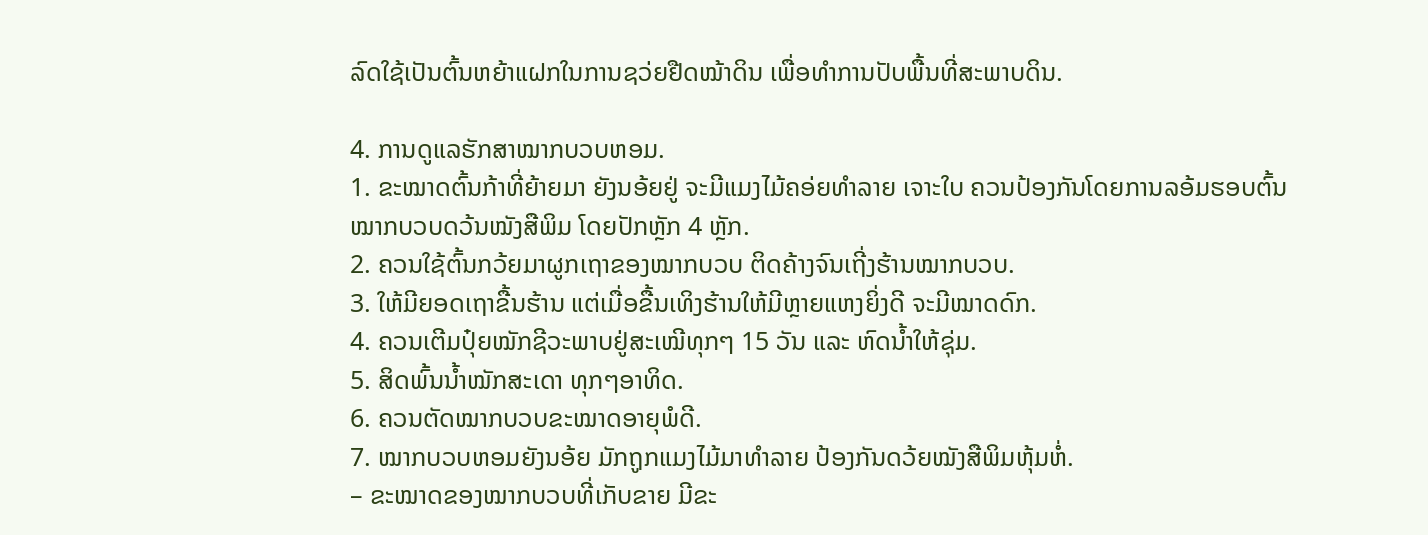ລົດໃຊ້ເປັນຕົ້ນຫຍ້າແຝກໃນການຊວ່ຍຢືດໝ້າດິນ ເພື່ອທໍາການປັບພື້ນທີ່ສະພາບດິນ.

4. ການດູແລຮັກສາໝາກບວບຫອມ.
1. ຂະໝາດຕົ້ນກ້າທີ່ຍ້າຍມາ ຍັງນອ້ຍຢູ່ ຈະມີແມງໄມ້ຄອ່ຍທໍາລາຍ ເຈາະໃບ ຄວນປ້ອງກັນໂດຍການລອ້ມຮອບຕົ້ນໝາກບວບດວ້ນໝັງສືພິມ ໂດຍປັກຫຼັກ 4 ຫຼັກ.
2. ຄວນໃຊ້ຕົ້ນກວ້ຍມາຜູກເຖາຂອງໝາກບວບ ຕິດຄ້າງຈົນເຖີ່ງຮ້ານໝາກບວບ.
3. ໃຫ້ມີຍອດເຖາຂື້ນຮ້ານ ແຕ່ເມື່ອຂື້ນເທິງຮ້ານໃຫ້ມີຫຼາຍແຫງຍິ່ງດີ ຈະມີໝາດດົກ.
4. ຄວນເຕີມປຸ໋ຍໝັກຊີວະພາບຢູ່ສະເໝີທຸກໆ 15 ວັນ ແລະ ຫົດນໍ້າໃຫ້ຊຸ່ມ.
5. ສິດພົ້ນນໍ້າໝັກສະເດາ ທຸກໆອາທິດ.
6. ຄວນຕັດໝາກບວບຂະໝາດອາຍຸພໍດີ.
7. ໝາກບວບຫອມຍັງນອ້ຍ ມັກຖູກແມງໄມ້ມາທໍາລາຍ ປ້ອງກັນດວ້ຍໝັງສືພິມຫຸ້ມຫໍ່.
– ຂະໝາດຂອງໝາກບວບທີ່ເກັບຂາຍ ມີຂະ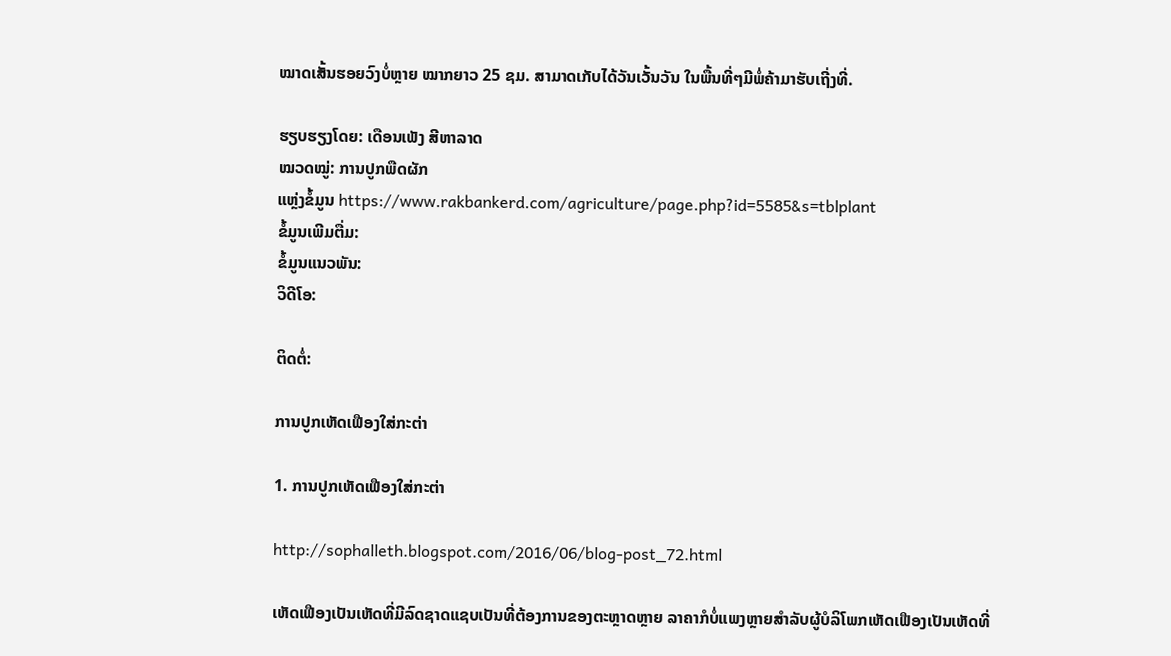ໝາດເສັ້ນຮອຍວົງບໍ່ຫຼາຍ ໝາກຍາວ 25 ຊມ. ສາມາດເກັບໄດ້ວັນເວັ້ນວັນ ໃນພື້ນທີ່ໆມີພໍ່ຄ້າມາຮັບເຖີ່ງທີ່.

ຮຽບຮຽງໂດຍ: ເດືອນເພັງ ສີຫາລາດ
ໝວດໝູ່: ການປູກພືດຜັກ
ແຫຼ່ງຂໍ້ມູນ https://www.rakbankerd.com/agriculture/page.php?id=5585&s=tblplant
ຂໍ້ມູນເພີມຕື່ມ:
ຂໍ້ມູນແນວພັນ:
ວິດີໂອ:

ຕິດຕໍ່:

ການປູກເຫັດເຟືອງໃສ່ກະຕ່າ

1. ການປູກເຫັດເຟືອງໃສ່ກະຕ່າ

http://sophalleth.blogspot.com/2016/06/blog-post_72.html

ເຫັດເຟືອງເປັນເຫັດທີ່ມີລົດຊາດແຊບເປັນທີ່ຕ້ອງການຂອງຕະຫຼາດຫຼາຍ ລາຄາກໍບໍ່ແພງຫຼາຍສຳລັບຜູ້ບໍລິໂພກເຫັດເຟືອງເປັນເຫັດທີ່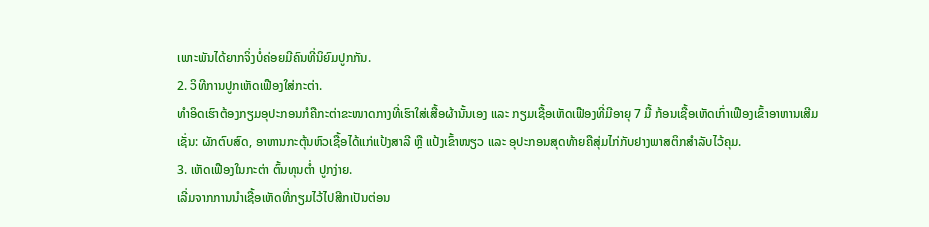ເພາະພັນໄດ້ຍາກຈິ່ງບໍ່ຄ່ອຍມີຄົນທີ່ນິຍົມປູກກັນ.
2. ວິທີການປູກເຫັດເຟືອງໃສ່ກະຕ່າ.
ທຳອິດເຮົາຕ້ອງກຽມອຸປະກອນກໍຄືກະຕ່າຂະໜາດກາງທີ່ເຮົາໃສ່ເສື້ອຜ້ານັ້ນເອງ ແລະ ກຽມເຊື້ອເຫັດເຟືອງທີ່ມີອາຍຸ 7 ມື້ ກ້ອນເຊື້ອເຫັດເກົ່າເຟືອງເຂົ້າອາຫານເສີມເຊັ່ນ: ຜັກຕົບສົດ, ອາຫານກະຕຸ້ນຫົວເຊື້ອໄດ້ແກ່ແປ້ງສາລີ ຫຼື ແປ້ງເຂົ້າໜຽວ ແລະ ອຸປະກອນສຸດທ້າຍຄືສຸ່ມໄກ່ກັບຢາງພາສຕິກສຳລັບໄວ້ຄຸມ.
3. ເຫັດເຟືອງໃນກະຕ່າ ຕົ້ນທຸນຕໍ່າ ປູກງ່າຍ.
ເລີ່ມຈາກການນຳເຊື້ອເຫັດທີ່ກຽມໄວ້ໄປສີກເປັນຕ່ອນ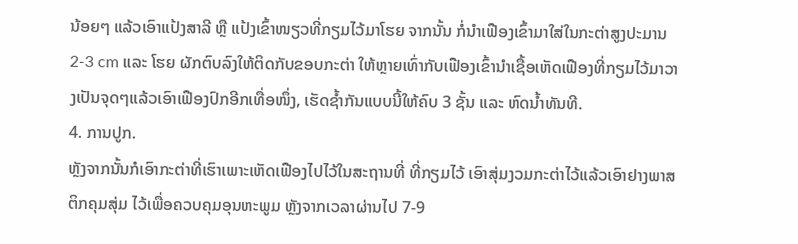ນ້ອຍໆ ແລ້ວເອົາແປ້ງສາລີ ຫຼື ແປ້ງເຂົ້າໜຽວທີ່ກຽມໄວ້ມາໂຮຍ ຈາກນັ້ນ ກໍ່ນຳເຟືອງເຂົ້າມາໃສ່ໃນກະຕ່າສູງປະມານ 2-3 cm ແລະ ໂຮຍ ຜັກຕົບລົງໃຫ້ຕິດກັບຂອບກະຕ່າ ໃຫ້ຫຼາຍເທົ່າກັບເຟືອງເຂົ້ານຳເຊື້ອເຫັດເຟືອງທີ່ກຽມໄວ້ມາວາງເປັນຈຸດໆແລ້ວເອົາເຟືອງປົກອີກເທື່ອໜຶ່ງ, ເຮັດຊ້ຳກັນແບບນີ້ໃຫ້ຄົບ 3 ຊັ້ນ ແລະ ຫົດນ້ຳທັນທີ.
4. ການປູກ.
ຫຼັງຈາກນັ້ນກໍເອົາກະຕ່າທີ່ເຮົາເພາະເຫັດເຟືອງໄປໄວ້ໃນສະຖານທີ່ ທີ່ກຽມໄວ້ ເອົາສຸ່ມງວມກະຕ່າໄວ້ແລ້ວເອົາຢາງພາສຕິກຄຸມສຸ່ມ ໄວ້ເພື່ອຄວບຄຸມອຸນຫະພູມ ຫຼັງຈາກເວລາຜ່ານໄປ 7-9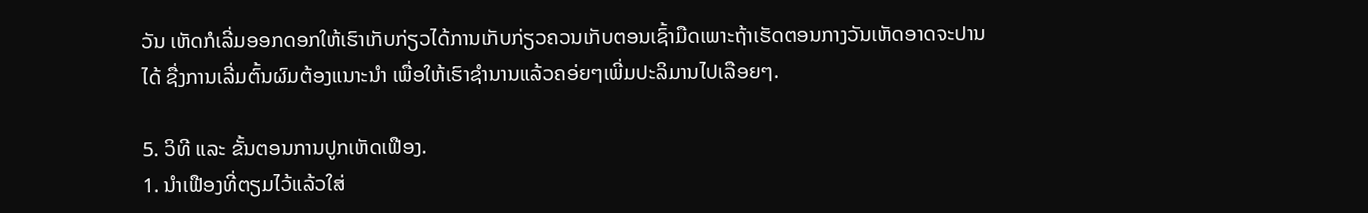ວັນ ເຫັດກໍເລີ່ມອອກດອກໃຫ້ເຮົາເກັບກ່ຽວໄດ້ການເກັບກ່ຽວຄວນເກັບຕອນເຊົ້າມືດເພາະຖ້າເຮັດຕອນກາງວັນເຫັດອາດຈະປານໄດ້ ຊື່ງການເລີ່ມຕົ້ນຜົມຕ້ອງແນາະນໍາ ເພື່ອໃຫ້ເຮົາຊໍານານແລ້ວຄອ່ຍໆເພີ່ມປະລິມານໄປເລືອຍໆ.

5. ວິທີ ແລະ ຂັ້ນຕອນການປູກເຫັດເຟືອງ.
1. ນໍາເຟືອງທີ່ຕຽມໄວ້ແລ້ວໃສ່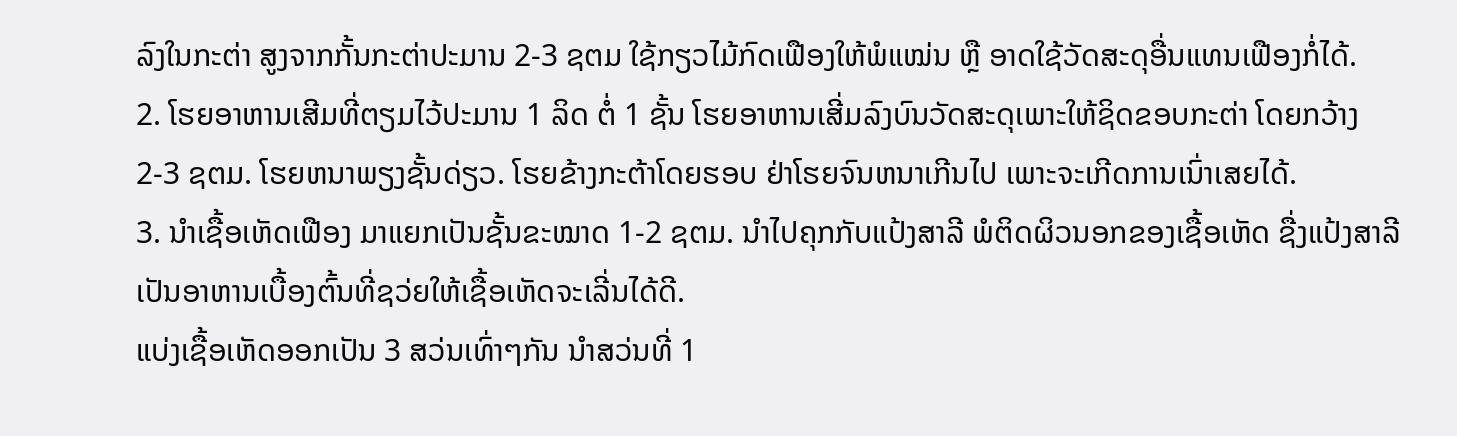ລົງໃນກະຕ່າ ສູງຈາກກັ້ນກະຕ່າປະມານ 2-3 ຊຕມ ໃຊ້ກຽວໄມ້ກົດເຟືອງໃຫ້ພໍແໝ່ນ ຫຼື ອາດໃຊ້ວັດສະດຸອື່ນແທນເຟືອງກໍ່ໄດ້.
2. ໂຮຍອາຫານເສີມທີ່ຕຽມໄວ້ປະມານ 1 ລິດ ຕໍ່ 1 ຊັ້ນ ໂຮຍອາຫານເສີ່ມລົງບົນວັດສະດຸເພາະໃຫ້ຊິດຂອບກະຕ່າ ໂດຍກວ້າງ 2-3 ຊຕມ. ໂຮຍຫນາພຽງຊັ້ນດ່ຽວ. ໂຮຍຂ້າງກະຕ້າໂດຍຮອບ ຢ່າໂຮຍຈົນຫນາເກີນໄປ ເພາະຈະເກີດການເນົ່າເສຍໄດ້.
3. ນໍາເຊື້ອເຫັດເຟືອງ ມາແຍກເປັນຊັ້ນຂະໝາດ 1-2 ຊຕມ. ນໍາໄປຄຸກກັບແປ້ງສາລີ ພໍຕິດຜິວນອກຂອງເຊື້ອເຫັດ ຊື່ງແປ້ງສາລີເປັນອາຫານເບື້ອງຕົ້ນທີ່ຊວ່ຍໃຫ້ເຊື້ອເຫັດຈະເລີ່ນໄດ້ດີ.
ແບ່ງເຊື້ອເຫັດອອກເປັນ 3 ສວ່ນເທົ່າໆກັນ ນໍາສວ່ນທີ່ 1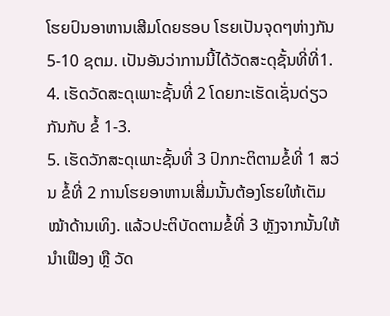ໂຮຍປົນອາຫານເສີມໂດຍຮອບ ໂຮຍເປັນຈຸດໆຫ່າງກັນ 5-10 ຊຕມ. ເປັນອັນວ່າການນີ້ໄດ້ວັດສະດຸຊັ້ນທີ່ທີ່1.
4. ເຮັດວັດສະດຸເພາະຊັ້ນທີ່ 2 ໂດຍກະເຮັດເຊັ່ນດ່ຽວກັນກັບ ຂໍ້ 1-3.
5. ເຮັດວັກສະດຸເພາະຊັ້ນທີ່ 3 ປົກກະຕິຕາມຂໍ້ທີ່ 1 ສວ່ນ ຂໍ້ທີ່ 2 ການໂຮຍອາຫານເສີ່ມນັ້ນຕ້ອງໂຮຍໃຫ້ເຕັມໝ້າດ້ານເທິງ. ແລ້ວປະຕິບັດຕາມຂໍ້ທີ່ 3 ຫຼັງຈາກນັ້ນໃຫ້ນໍາເຟືອງ ຫຼື ວັດ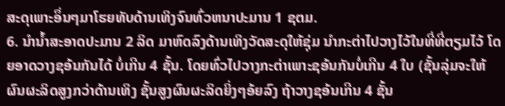ສະດຸເພາະອຶ່ນໆມາໂຮຍທັບດ້ານເທິງຈົນທົ່ວຫນາປະມານ 1 ຊຕມ.
6. ນໍານໍ້າສະອາດປະມານ 2 ລິດ ມາຫົດລົງດ້ານເທິງວັດສະດຸໃຫ້ຊຸ່ມ ນໍາກະຕ່າໄປວາງໄວ້ໃນທີ່ທີ່ຕຽມໄວ້ ໂດຍອາດວາງຊອ້ນກັນໄດ້ ບໍ່ເກີນ 4 ຊັ້ນ. ໂດຍທົ່ວໄປວາງກະຕ່າເພາະຊອ້ນກັນບໍ່ເກີນ 4 ໃບ (ຊັ້ນລຸ່ມຈະໃຫ້ຜົນຜະລິດສູງກວ່າດ້ານເທິງ ຊັ້ນສູງຜົນຜະລິດຍິ່ງໆອ້ຍລົງ ຖ້າວາງຊອ້ນເກີນ 4 ຊັ້ນ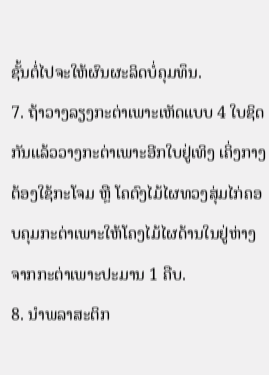ຊັ້ນຕໍ່ໄປຈະໃຫ້ຜົນຜະລິດບໍ່ຄຸມທຶນ.
7. ຖ້າວາງລຽງກະຕ່າເພາະເຫັດແບບ 4 ໃບຊິດກັນແລ້ວວາງກະຕ່າເພາະອີກໃບຢູ່ເທິງ ເຄິ່ງກາງຕ້ອງໃຊ້ກະໂຈມ ຫຼື ໂຄຕົງໄມ້ໄຜທວງສຸ່ມໄກ່ຄອບຄຸມກະຕ່າເພາະໃຫ້ໂຄງໄມ້ໄຜດ້ານໃນຢູ່ຫ່າງຈາກກະຕ່າເພາະປະມານ 1 ຄືບ.
8. ນໍາພລາສະຕິກ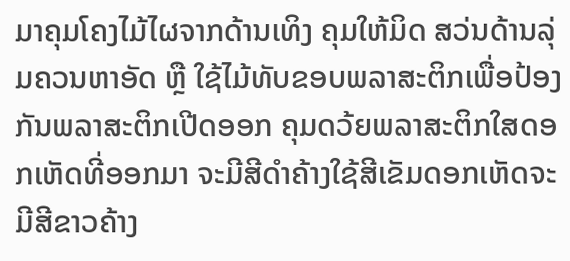ມາຄຸມໂຄງໄມ້ໄຜຈາກດ້ານເທິງ ຄຸມໃຫ້ມິດ ສວ່ນດ້ານລຸ່ມຄວນຫາອັດ ຫຼື ໃຊ້ໄມ້ທັບຂອບພລາສະຕິກເພື່ອປ້ອງກັນພລາສະຕິກເປີດອອກ ຄຸມດວ້ຍພລາສະຕິກໃສດອກເຫັດທີ່ອອກມາ ຈະມີສີດໍາຄ້າງໃຊ້ສີເຂັມດອກເຫັດຈະມີສີຂາວຄ້າງ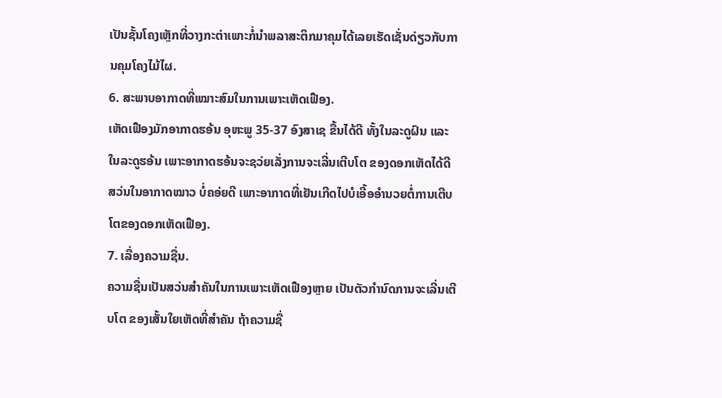ເປັນຊັ້ນໂຄງເຫຼັກທີ່ວາງກະຕ່າເພາະກໍ່ນໍາພລາສະຕິກມາຄຸມໄດ້ເລຍເຮັດເຊັ່ນດ່ຽວກັບການຄຸມໂຄງໄມ້ໄຜ.
6. ສະພາບອາກາດທີ່ເໝາະສົມໃນການເພາະເຫັດເຟືອງ.
ເຫັດເຟືອງມັກອາກາດຮອ້ນ ອຸຫະພູ 35-37 ອົງສາເຊ ຂື້ນໄດ້ດີ ທັ້ງໃນລະດູຝົນ ແລະ ໃນລະດູຮອ້ນ ເພາະອາກາດຮອ້ນຈະຊວ່ຍເລັ່ງການຈະເລີ່ນເຕີບໂຕ ຂອງດອກເຫັດໄດ້ດີ ສວ່ນໃນອາກາດໝາວ ບໍ່ຄອ່ຍດີ ເພາະອາກາດທີ່ເຢັນເກີດໄປບໍເອີ້ອອໍານວຍຕໍ່ການເຕີບໂຕຂອງດອກເຫັດເຟືອງ.
7. ເລື່ອງຄວາມຊື່ນ.
ຄວາມຊື່ນເປັນສວ່ນສໍາຄັນໃນການເພາະເຫັດເຟືອງຫຼາຍ ເປັນຕັວກໍານົດການຈະເລີ່ນເຕີບໂຕ ຂອງເສັ້ນໃຍເຫັດທີ່ສໍາຄັນ ຖ້າຄວາມຊື່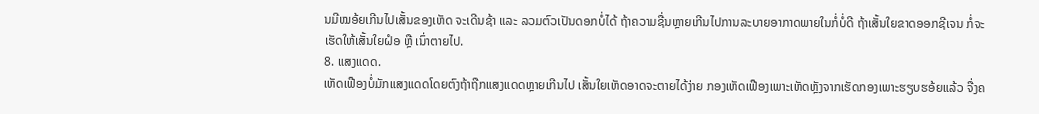ນມີໝອ້ຍເກີນໄປເສັ້ນຂອງເຫັດ ຈະເດີນຊ້າ ແລະ ລວມຕົວເປັນດອກບໍ່ໄດ້ ຖ້າຄວາມຊື່ນຫຼາຍເກີນໄປການລະບາຍອາກາດພາຍໃນກໍ່ບໍ່ດີ ຖ້າເສັ້ນໃຍຂາດອອກຊີເຈນ ກໍ່ຈະເຮັດໃຫ້ເສັ້ນໃຍຝໍອ ຫຼື ເນົ່າຕາຍໄປ.
8. ແສງແດດ.
ເຫັດເຟືອງບໍ່ມັກແສງແດດໂດຍຕົງຖ້າຖືກແສງແດດຫຼາຍເກີນໄປ ເສັ້ນໃຍເຫັດອາດຈະຕາຍໄດ້ງ່າຍ ກອງເຫັດເຟືອງເພາະເຫັດຫຼັງຈາກເຮັດກອງເພາະຮຽບຮອ້ຍແລ້ວ ຈື່ງຄ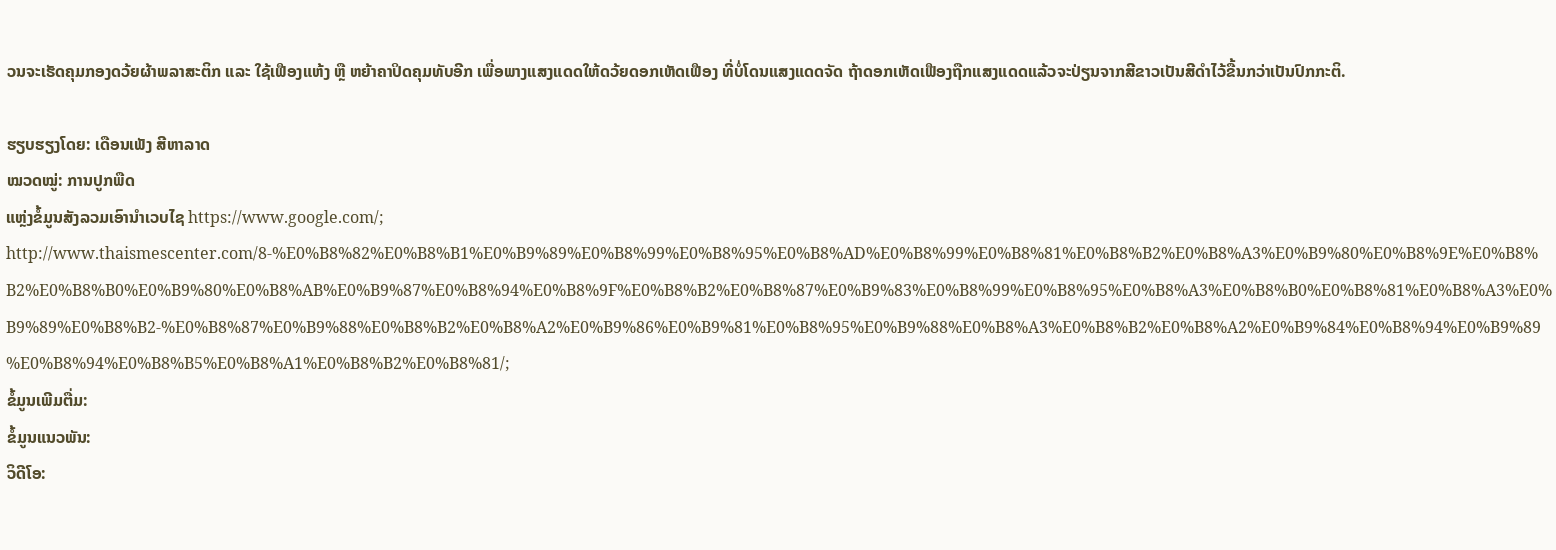ວນຈະເຮັດຄຸມກອງດວ້ຍຜ້າພລາສະຕິກ ແລະ ໃຊ້ເຟືອງແຫ້ງ ຫຼື ຫຍ້າຄາປິດຄຸມທັບອີກ ເພື່ອພາງແສງແດດໃຫ້ດວ້ຍດອກເຫັດເຟືອງ ທີ່ບໍ່ໂດນແສງແດດຈັດ ຖ້າດອກເຫັດເຟືອງຖືກແສງແດດແລ້ວຈະປ່ຽນຈາກສີຂາວເປັນສີດໍາໄວ້ຂື້ນກວ່າເປັນປົກກະຕິ.

ຮຽບຮຽງໂດຍ: ເດືອນເພັງ ສີຫາລາດ
ໝວດໝູ່: ການປູກພືດ
ແຫຼ່ງຂໍ້ມູນສັງລວມເອົານໍາເວບໄຊ https://www.google.com/; http://www.thaismescenter.com/8-%E0%B8%82%E0%B8%B1%E0%B9%89%E0%B8%99%E0%B8%95%E0%B8%AD%E0%B8%99%E0%B8%81%E0%B8%B2%E0%B8%A3%E0%B9%80%E0%B8%9E%E0%B8%B2%E0%B8%B0%E0%B9%80%E0%B8%AB%E0%B9%87%E0%B8%94%E0%B8%9F%E0%B8%B2%E0%B8%87%E0%B9%83%E0%B8%99%E0%B8%95%E0%B8%A3%E0%B8%B0%E0%B8%81%E0%B8%A3%E0%B9%89%E0%B8%B2-%E0%B8%87%E0%B9%88%E0%B8%B2%E0%B8%A2%E0%B9%86%E0%B9%81%E0%B8%95%E0%B9%88%E0%B8%A3%E0%B8%B2%E0%B8%A2%E0%B9%84%E0%B8%94%E0%B9%89%E0%B8%94%E0%B8%B5%E0%B8%A1%E0%B8%B2%E0%B8%81/;
ຂໍ້ມູນເພີມຕື່ມ:
ຂໍ້ມູນແນວພັນ:
ວິດີໂອ: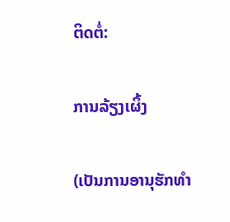ຕິດຕໍ່:

ການລ້ຽງເຜິ້ງ

(ເປັນການອານຸຮັກທຳ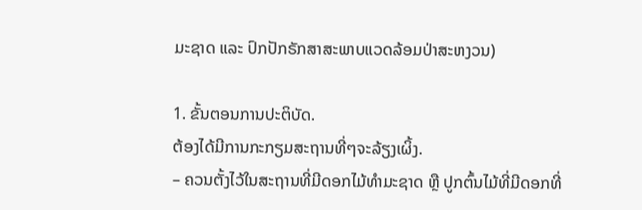ມະຊາດ ແລະ ປົກປັກຣັກສາສະພາບແວດລ້ອມປ່າສະຫງວນ)

1. ຂັ້ນຕອນການປະຕິບັດ.
ຕ້ອງໄດ້ມີການກະກຽມສະຖານທີ່ໆຈະລ້ຽງເຜິ້ງ.
– ຄວນຕັ້ງໄວ້ໃນສະຖານທີ່ມີດອກໄມ້ທຳມະຊາດ ຫຼື ປູກຕົ້ນໄມ້ທີ່ມີດອກທີ່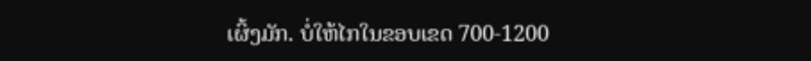ເຜິ້ງມັກ. ບໍ່ໃຫ້ໄກໃນຂອບເຂດ 700-1200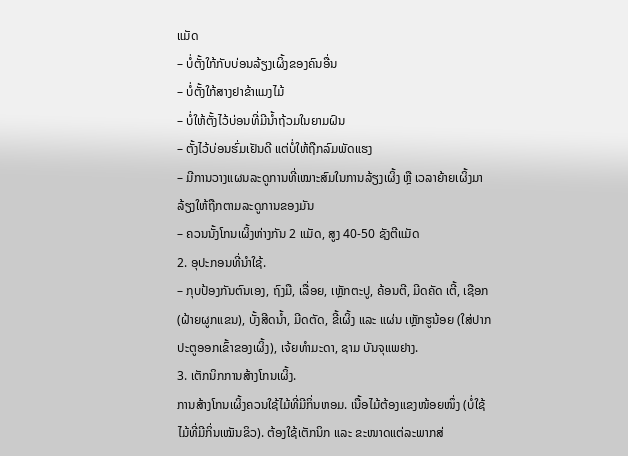ແມັດ
– ບໍ່ຕັ້ງໃກ້ກັບບ່ອນລ້ຽງເຜິ້ງຂອງຄົນອື່ນ
– ບໍ່ຕັ້ງໃກ້ສາງຢາຂ້າແມງໄມ້
– ບໍ່ໃຫ້ຕັ້ງໄວ້ບ່ອນທີ່ມີນ້ຳຖ້ວມໃນຍາມຝົນ
– ຕັ້ງໄວ້ບ່ອນຮົ່ມເຢັນດີ ແຕ່ບໍ່ໃຫ້ຖືກລົມພັດແຮງ
– ມີການວາງແຜນລະດູການທີ່ເໝາະສົມໃນການລ້ຽງເຜິ້ງ ຫຼື ເວລາຍ້າຍເຜິ້ງມາລ້ຽງໃຫ້ຖືກຕາມລະດູການຂອງມັນ
– ຄວນນັ້ງໂກນເຜິ້ງຫ່າງກັນ 2 ແມັດ, ສູງ 40-50 ຊັງຕີແມັດ
2. ອຸປະກອນທີ່ນຳໃຊ້.
– ກຸບປ້ອງກັນຕົນເອງ, ຖົງມື, ເລື່ອຍ, ເຫຼັກຕະປູ, ຄ້ອນຕີ, ມີດຄັດ ເຕີ້, ເຊືອກ (ຝ້າຍຜູກແຂນ), ບັ້ງສີດນ້ຳ, ມີດຕັດ, ຂີ້ເຜິ້ງ ແລະ ແຜ່ນ ເຫຼັກຮູນ້ອຍ (ໃສ່ປາກປະຕູອອກເຂົ້າຂອງເຜິ້ງ), ເຈ້ຍທຳມະດາ, ຊາມ ບັນຈຸແພຢາງ.
3. ເຕັກນິກການສ້າງໂກນເຜິ້ງ.
ການສ້າງໂກນເຜິ້ງຄວນໃຊ້ໄມ້ທີ່ມີກິ່ນຫອມ. ເນື້ອໄມ້ຕ້ອງແຂງໜ້ອຍໜຶ່ງ (ບໍ່ໃຊ້ໄມ້ທີ່ມີກິ່ນເໝັນຂິວ). ຕ້ອງໃຊ້ເຕັກນິກ ແລະ ຂະໜາດແຕ່ລະພາກສ່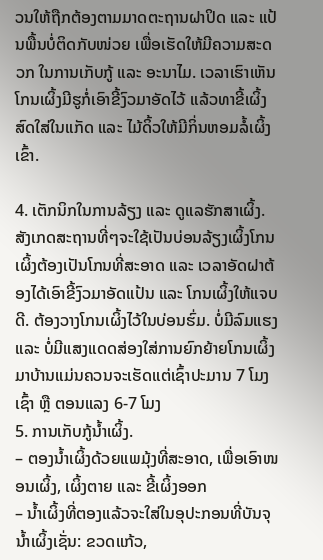ວນໃຫ້ຖືກຕ້ອງຕາມມາດຕະຖານຝາປິດ ແລະ ແປ້ນພື້ນບໍ່ຕິດກັບໜ່ວຍ ເພື່ອເຮັດໃຫ້ມີຄວາມສະດວກ ໃນການເກັບກູ້ ແລະ ອະນາໄມ. ເວລາເຮົາເຫັນໂກນເຜິ້ງມີຮູກໍ່ເອົາຂີ້ງົວມາອັດໄວ້ ແລ້ວທາຂີ້ເຜິ້ງສົດໃສ່ໃນແກັດ ແລະ ໄມ້ດິ້ວໃຫ້ມີກິ່ນຫອມລໍ້ເຜິ້ງເຂົ້າ.

4. ເຕັກນິກໃນການລ້ຽງ ແລະ ດູແລຮັກສາເຜິ້ງ.
ສັງເກດສະຖານທີ່ໆຈະໃຊ້ເປັນບ່ອນລ້ຽງເຜິ້ງໂກນເຜິ້ງຕ້ອງເປັນໂກນທີ່ສະອາດ ແລະ ເວລາອັດຝາຕ້ອງໄດ້ເອົາຂີ້ງົວມາອັດແປ້ນ ແລະ ໂກນເຜິ້ງໃຫ້ແຈບດີ. ຕ້ອງວາງໂກນເຜິ້ງໄວ້ໃນບ່ອນຮົ່ມ. ບໍ່ມີລົມແຮງ ແລະ ບໍ່ມີແສງແດດສ່ອງໃສ່ການຍົກຍ້າຍໂກນເຜິ້ງມາບ້ານແມ່ນຄວນຈະເຮັດແຕ່ເຊົ້າປະມານ 7 ໂມງເຊົ້າ ຫຼື ຕອນແລງ 6-7 ໂມງ
5. ການເກັບກູ້ນ້ຳເຜິ້ງ.
– ຕອງນ້ຳເຜິ້ງດ້ວຍແພມຸ້ງທີ່ສະອາດ, ເພື່ອເອົາໜອນເຜິ້ງ, ເຜິ້ງຕາຍ ແລະ ຂີ້ເຜິ້ງອອກ
– ນ້ຳເຜິ້ງທີ່ຕອງແລ້ວຈະໃສ່ໃນອຸປະກອນທີ່ບັນຈຸນ້ຳເຜິ້ງເຊັ່ນ: ຂວດແກ້ວ,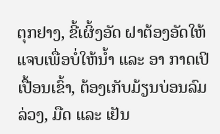ຕຸກຢາງ, ຂີ້ເຜິ້ງອັດ ຝາຕ້ອງອັດໃຫ້ແຈບເພື່ອບໍ່ໃຫ້ນ້ຳ ແລະ ອາ ກາດເປິເປື້ອນເຂົ້າ, ຕ້ອງເກັບມ້ຽນບ່ອນລົມລ່ວງ, ມືດ ແລະ ເຢັນ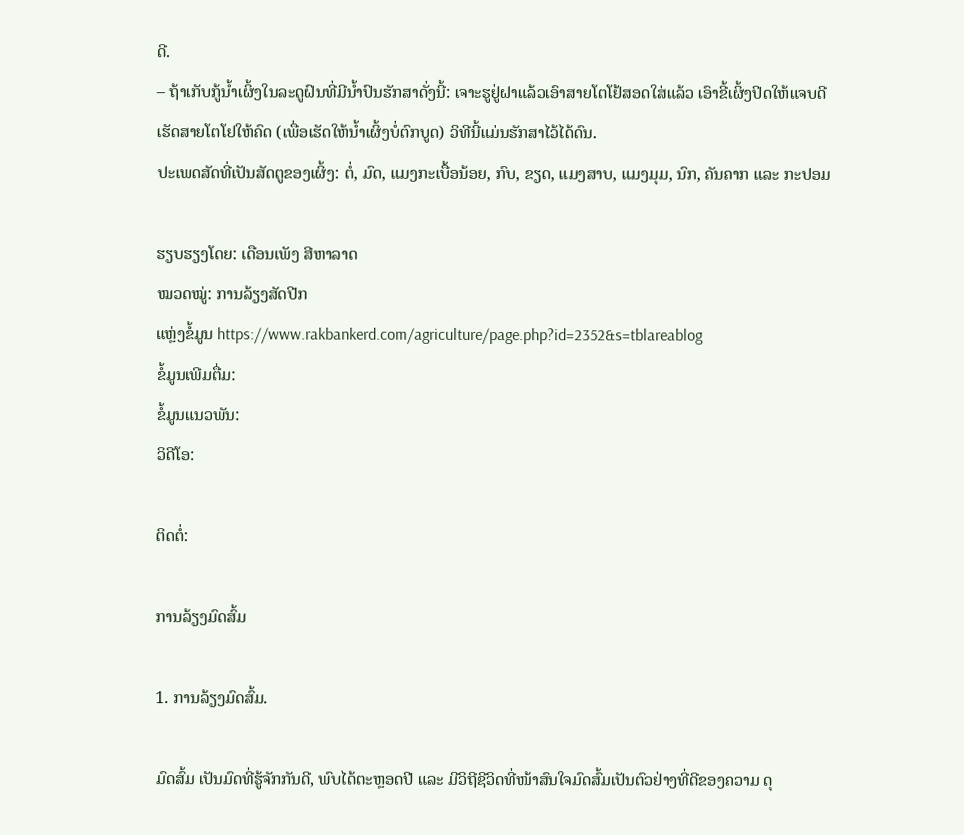ດີ.
– ຖ້າເກັບກູ້ນ້ຳເຜິ້ງໃນລະດູຝົນທີ່ມີນ້ຳປົນຮັກສາດັ່ງນີ້: ເຈາະຮູຢູ່ຝາແລ້ວເອົາສາຍໂຕໂຢ້ສອດໃສ່ແລ້ວ ເອົາຂີ້ເຜິ້ງປິດໃຫ້ແຈບດີເຮັດສາຍໂຕໂຢໃຫ້ຄົດ (ເພື່ອເຮັດໃຫ້ນ້ຳເຜິ້ງບໍ່ຕົກບູດ) ວິທີນີ້ແມ່ນຮັກສາໄວ້ໄດ້ດົນ.
ປະເພດສັດທີ່ເປັນສັດຕູຂອງເຜິ້ງ: ຕໍ່, ມົດ, ແມງກະເບື້ອນ້ອຍ, ກົບ, ຂຽດ, ແມງສາບ, ແມງມຸມ, ນົກ, ຄັນຄາກ ແລະ ກະປອມ

ຮຽບຮຽງໂດຍ: ເດືອນເພັງ ສີຫາລາດ
ໝວດໝູ່: ການລ້ຽງສັດປີກ
ແຫຼ່ງຂໍ້ມູນ https://www.rakbankerd.com/agriculture/page.php?id=2352&s=tblareablog
ຂໍ້ມູນເພີມຕື່ມ:
ຂໍ້ມູນແນວພັນ:
ວິດີໂອ:

ຕິດຕໍ່:

ການລ້ຽງມົດສົ້ມ

1. ການລ້ຽງມົດສົ້ມ.

ມົດສົ້ມ ເປັນມົດທີ່ຮູ້ຈັກກັນດີ, ພົບໄດ້ຕະຫຼອດປີ ແລະ ມີວິຖີຊີວິດທີ່ໜ້າສົນໃຈມົດສົ້ມເປັນຕົວຢ່າງທີ່ດີຂອງຄວາມ ດຸ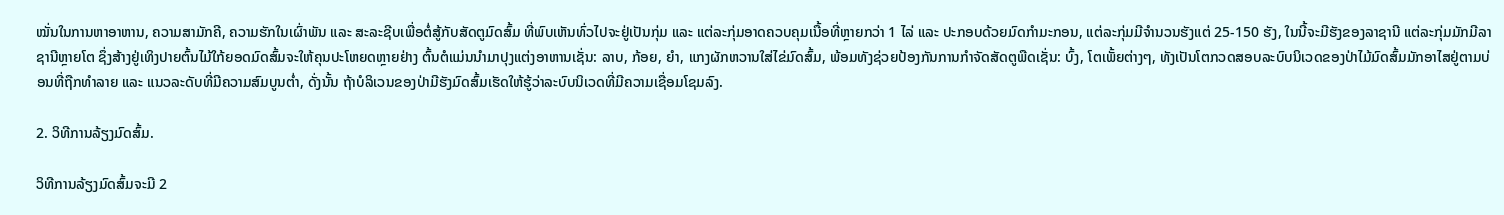ໝັ່ນໃນການຫາອາຫານ, ຄວາມສາມັກຄີ, ຄວາມຮັກໃນເຜົ່າພັນ ແລະ ສະລະຊີບເພື່ອຕໍ່ສູ້ກັບສັດຕູມົດສົ້ມ ທີ່ພົບເຫັນທົ່ວໄປຈະຢູ່ເປັນກຸ່ມ ແລະ ແຕ່ລະກຸ່ມອາດຄວບຄຸມເນື້ອທີ່ຫຼາຍກວ່າ 1 ໄລ່ ແລະ ປະກອບດ້ວຍມົດກຳມະກອນ, ແຕ່ລະກຸ່ມມີຈຳນວນຮັງແຕ່ 25-150 ຮັງ, ໃນນີ້ຈະມີຮັງຂອງລາຊານີ ແຕ່ລະກຸ່ມມັກມີລາຊານີຫຼາຍໂຕ ຊຶ່ງສ້າງຢູ່ເທິງປາຍຕົ້ນໄມ້ໃກ້ຍອດມົດສົ້ມຈະໃຫ້ຄຸນປະໂຫຍດຫຼາຍຢ່າງ ຕົ້ນຕໍແມ່ນນຳມາປຸງແຕ່ງອາຫານເຊັ່ນ: ລາບ, ກ້ອຍ, ຍຳ, ແກງຜັກຫວານໃສ່ໄຂ່ມົດສົ້ມ, ພ້ອມທັງຊ່ວຍປ້ອງກັນການກຳຈັດສັດຕູພືດເຊັ່ນ: ບົ້ງ, ໂຕເພັ້ຍຕ່າງໆ, ທັງເປັນໂຕກວດສອບລະບົບນິເວດຂອງປ່າໄມ້ມົດສົ້ມມັກອາໄສຢູ່ຕາມບ່ອນທີ່ຖືກທຳລາຍ ແລະ ແນວລະດັບທີ່ມີຄວາມສົມບູນຕ່ຳ, ດັ່ງນັ້ນ ຖ້າບໍລິເວນຂອງປ່າມີຮັງມົດສົ້ມເຮັດໃຫ້ຮູ້ວ່າລະບົບນິເວດທີ່ມີຄວາມເຊື່ອມໂຊມລົງ.

2. ວິທີການລ້ຽງມົດສົ້ມ.

ວິທີການລ້ຽງມົດສົ້ມຈະມີ 2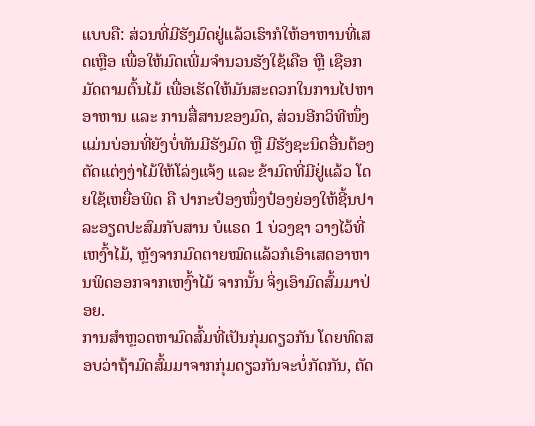ແບບຄື: ສ່ວນທີ່ມີຮັງມົດຢູ່ແລ້ວເຮົາກໍໃຫ້ອາຫານທີ່ເສດເຫຼືອ ເພື່ອໃຫ້ມົດເພີ່ມຈຳນວນຮັງໃຊ້ເຄືອ ຫຼື ເຊືອກມັດຕາມຕົ້ນໄມ້ ເພື່ອເຮັດໃຫ້ມັນສະດວກໃນການໄປຫາອາຫານ ແລະ ການສື່ສານຂອງມົດ, ສ່ວນອີກວິທີໜຶ່ງແມ່ນບ່ອນທີ່ຍັງບໍ່ທັນມີຮັງມົດ ຫຼື ມີຮັງຊະນິດອື່ນຕ້ອງຕັດແຕ່ງງ່າໄມ້ໃຫ້ໂລ່ງແຈ້ງ ແລະ ຂ້າມົດທີ່ມີຢູ່ແລ້ວ ໂດຍໃຊ້ເຫຍື່ອພິດ ຄື ປາກະປ໋ອງໜຶ່ງປ໋ອງຍ່ອງໃຫ້ຊີ້ນປາລະອຽດປະສົມກັບສານ ບໍແຣດ 1 ບ່ວງຊາ ວາງໄວ້ທີ່ເຫງົ້າໄມ້, ຫຼັງຈາກມົດຕາຍໝົດແລ້ວກໍເອົາເສດອາຫານພິດອອກຈາກເຫງົ້າໄມ້ ຈາກນັ້ນ ຈິ່ງເອົາມົດສົ້ມມາປ່ອຍ.
ການສຳຫຼວດຫາມົດສົ້ມທີ່ເປັນກຸ່ມດຽວກັນ ໂດຍທົດສອບວ່າຖ້າມົດສົ້ມມາຈາກກຸ່ມດຽວກັນຈະບໍ່ກັດກັນ, ຕັດ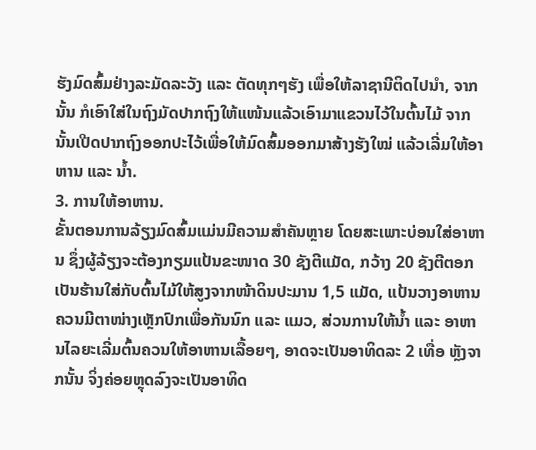ຮັງມົດສົ້ມຢ່າງລະມັດລະວັງ ແລະ ຕັດທຸກໆຮັງ ເພື່ອໃຫ້ລາຊານີຕິດໄປນຳ, ຈາກນັ້ນ ກໍເອົາໃສ່ໃນຖົງມັດປາກຖົງໃຫ້ແໜ້ນແລ້ວເອົາມາແຂວນໄວ້ໃນຕົ້ນໄມ້ ຈາກນັ້ນເປີດປາກຖົງອອກປະໄວ້ເພື່ອໃຫ້ມົດສົ້ມອອກມາສ້າງຮັງໃໝ່ ແລ້ວເລີ່ມໃຫ້ອາຫານ ແລະ ນ້ຳ.
3. ການໃຫ້ອາຫານ.
ຂັ້ນຕອນການລ້ຽງມົດສົ້ມແມ່ນມີຄວາມສຳຄັນຫຼາຍ ໂດຍສະເພາະບ່ອນໃສ່ອາຫານ ຊຶ່ງຜູ້ລ້ຽງຈະຕ້ອງກຽມແປ້ນຂະໜາດ 30 ຊັງຕີແມັດ, ກວ້າງ 20 ຊັງຕີຕອກເປັນຮ້ານໃສ່ກັບຕົ້ນໄມ້ໃຫ້ສູງຈາກໜ້າດິນປະມານ 1,5 ແມັດ, ແປ້ນວາງອາຫານຄວນມີຕາໜ່າງເຫຼັກປົກເພື່ອກັນນົກ ແລະ ແມວ, ສ່ວນການໃຫ້ນ້ຳ ແລະ ອາຫານໄລຍະເລີ່ມຕົ້ນຄວນໃຫ້ອາຫານເລື້ອຍໆ, ອາດຈະເປັນອາທິດລະ 2 ເທື່ອ ຫຼັງຈາກນັ້ນ ຈິ່ງຄ່ອຍຫຼຸດລົງຈະເປັນອາທິດ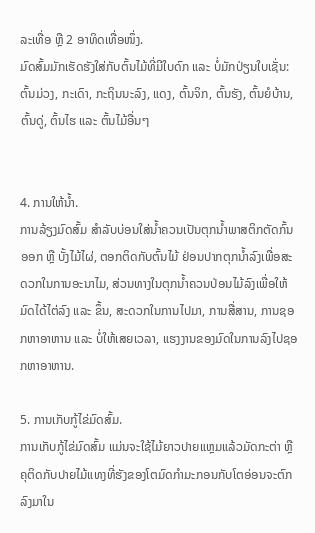ລະເທື່ອ ຫຼື 2 ອາທິດເທື່ອໜຶ່ງ.
ມົດສົ້ມມັກເຮັດຮັງໃສ່ກັບຕົ້ນໄມ້ທີ່ມີໃບດົກ ແລະ ບໍ່ມັກປ່ຽນໃບເຊັ່ນ: ຕົ້ນມ່ວງ, ກະເດົາ, ກະຖິນນະລົງ, ແດງ, ຕົ້ນຈິກ, ຕົ້ນຮັງ, ຕົ້ນຍໍບ້ານ, ຕົ້ນດູ່, ຕົ້ນໄຮ ແລະ ຕົ້ນໄມ້ອື່ນໆ


4. ການໃຫ້ນໍ້າ.
ການລ້ຽງມົດສົ້ມ ສຳລັບບ່ອນໃສ່ນ້ຳຄວນເປັນຕຸກນ້ຳພາສຕິກຕັດກົ້ນອອກ ຫຼື ບັ້ງໄມ້ໄຜ່, ຕອກຕິດກັບຕົ້ນໄມ້ ຢ່ອນປາກຕຸກນ້ຳລົງເພື່ອສະດວກໃນການອະນາໄມ, ສ່ວນທາງໃນຕຸກນ້ຳຄວນປ່ອນໄມ້ລົງເພື່ອໃຫ້ມົດໄດ້ໄຕ່ລົງ ແລະ ຂຶ້ນ, ສະດວກໃນການໄປມາ, ການສື່ສານ, ການຊອກຫາອາຫານ ແລະ ບໍ່ໃຫ້ເສຍເວລາ, ແຮງງານຂອງມົດໃນການລົງໄປຊອກຫາອາຫານ.

5. ການເກັບກູ້ໄຂ່ມົດສົ້ມ.
ການເກັບກູ້ໄຂ່ມົດສົ້ມ ແມ່ນຈະໃຊ້ໄມ້ຍາວປາຍແຫຼມແລ້ວມັດກະຕ່າ ຫຼື ຄຸຕິດກັບປາຍໄມ້ແທງທີ່ຮັງຂອງໂຕມົດກຳມະກອນກັບໂຕອ່ອນຈະຕົກລົງມາໃນ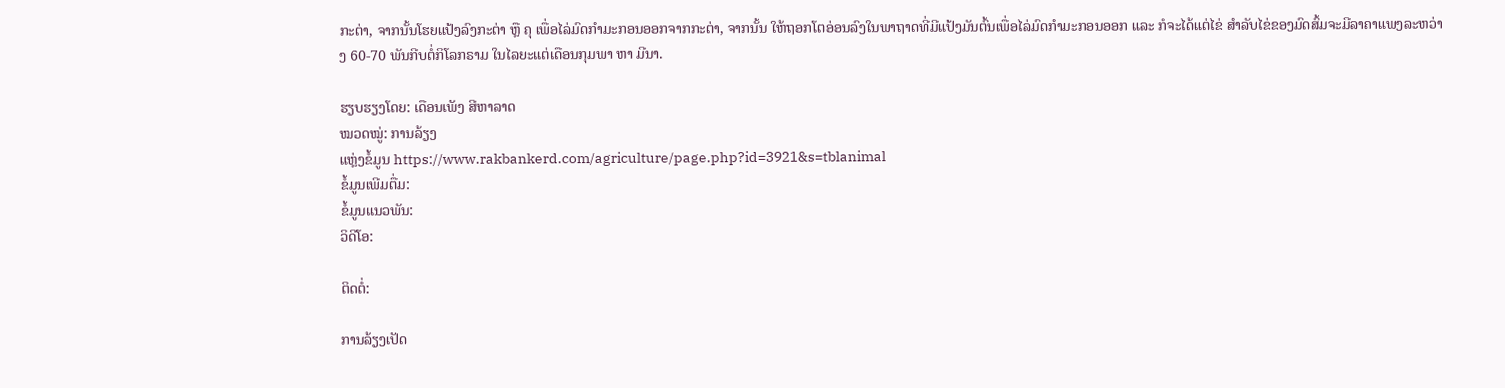ກະຕ່າ, ຈາກນັ້ນໂຮຍແປ້ງລົງກະຕ່າ ຫຼື ຄຸ ເພື່ອໄລ່ມົດກຳມະກອນອອກຈາກກະຕ່າ, ຈາກນັ້ນ ໃຫ້ຖອກໂຕອ່ອນລົງໃນພາຖາດທີ່ມີແປ້ງມັນຕົ້ນເພື່ອໄລ່ມົດກຳມະກອນອອກ ແລະ ກໍຈະໄດ້ແຕ່ໄຂ່ ສຳລັບໄຂ່ຂອງມົດສົ້ມຈະມີລາຄາແພງລະຫວ່າງ 60-70 ພັນກີບຕໍ່ກິໂລກຣາມ ໃນໄລຍະແຕ່ເດືອນກຸມພາ ຫາ ມີນາ.

ຮຽບຮຽງໂດຍ: ເດືອນເພັງ ສີຫາລາດ
ໝວດໝູ່: ການລ້ຽງ
ແຫຼ່ງຂໍ້ມູນ https://www.rakbankerd.com/agriculture/page.php?id=3921&s=tblanimal
ຂໍ້ມູນເພີມຕື່ມ:
ຂໍ້ມູນແນວພັນ:
ວິດີໂອ:

ຕິດຕໍ່:

ການລ້ຽງເປັດ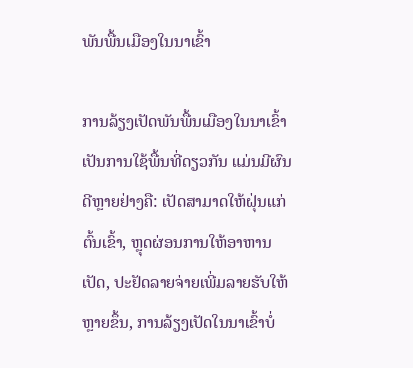ພັນພື້ນເມືອງໃນນາເຂົ້າ

ການລ້ຽງເປັດພັນພື້ນເມືອງໃນນາເຂົ້າເປັນການໃຊ້ພື້ນທີ່ດຽວກັນ ແມ່ນມີຜົນດີຫຼາຍຢ່າງຄື: ເປັດສາມາດໃຫ້ຝຸ່ນແກ່ຕົ້ນເຂົ້າ, ຫຼຸດຜ່ອນການໃຫ້ອາຫານເປັດ, ປະຢັດລາຍຈ່າຍເພີ່ມລາຍຮັບໃຫ້ຫຼາຍຂຶ້ນ, ການລ້ຽງເປັດໃນນາເຂົ້າບໍ່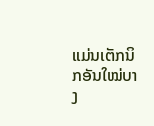ແມ່ນເຕັກນິກອັນໃໝ່ບາງ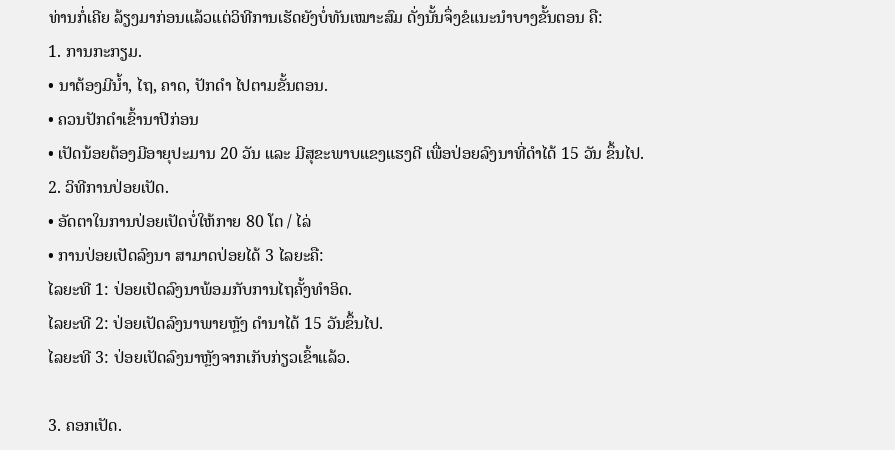ທ່ານກໍ່ເຄີຍ ລ້ຽງມາກ່ອນແລ້ວແຕ່ວິທີການເຮັດຍັງບໍ່ທັນເໝາະສົມ ດັ່ງນັ້ນຈຶ່ງຂໍແນະນຳບາງຂັ້ນຕອນ ຄື:
1. ການກະກຽມ.
• ນາຕ້ອງມີນ້ຳ, ໄຖ, ຄາດ, ປັກດຳ ໄປຕາມຂັ້ນຕອນ.
• ຄວນປັກດຳເຂົ້ານາປີກ່ອນ
• ເປັດນ້ອຍຕ້ອງມີອາຍຸປະມານ 20 ວັນ ແລະ ມີສຸຂະພາບແຂງແຮງດີ ເພື່ອປ່ອຍລົງນາທີ່ດຳໄດ້ 15 ວັນ ຂຶ້ນໄປ.
2. ວິທີການປ່ອຍເປັດ.
• ອັດຕາໃນການປ່ອຍເປັດບໍ່ໃຫ້ກາຍ 80 ໂຕ / ໄລ່
• ການປ່ອຍເປັດລົງນາ ສາມາດປ່ອຍໄດ້ 3 ໄລຍະຄື:
ໄລຍະທີ 1: ປ່ອຍເປັດລົງນາພ້ອມກັບການໄຖຄັ້ງທຳອິດ.
ໄລຍະທີ 2: ປ່ອຍເປັດລົງນາພາຍຫຼັງ ດຳນາໄດ້ 15 ວັນຂຶ້ນໄປ.
ໄລຍະທີ 3: ປ່ອຍເປັດລົງນາຫຼັງຈາກເກັບກ່ຽວເຂົ້າແລ້ວ.

3. ຄອກເປັດ.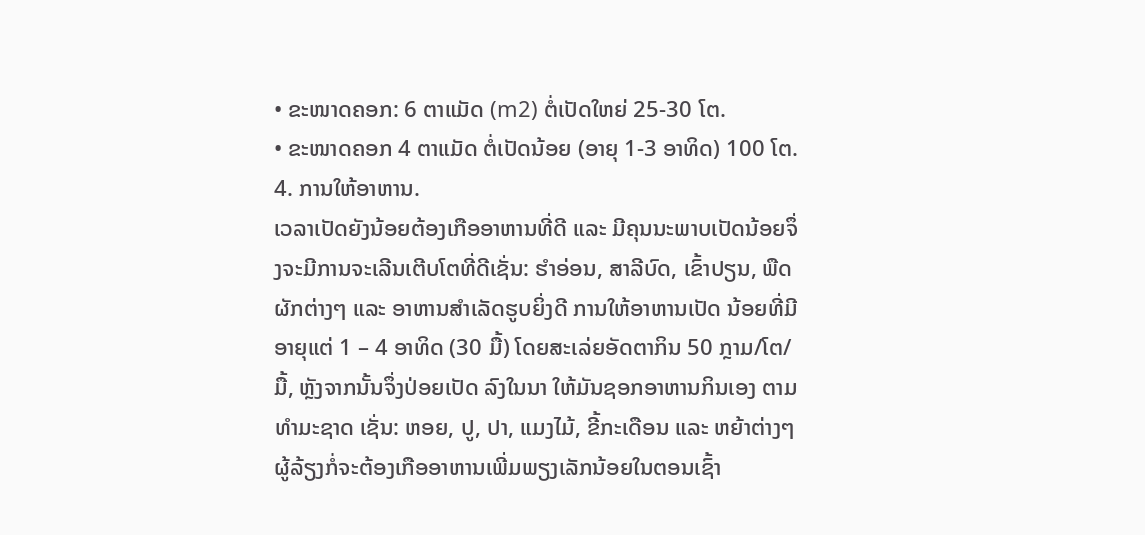• ຂະໜາດຄອກ: 6 ຕາແມັດ (m2) ຕໍ່ເປັດໃຫຍ່ 25-30 ໂຕ.
• ຂະໜາດຄອກ 4 ຕາແມັດ ຕໍ່ເປັດນ້ອຍ (ອາຍຸ 1-3 ອາທິດ) 100 ໂຕ.
4. ການໃຫ້ອາຫານ.
ເວລາເປັດຍັງນ້ອຍຕ້ອງເກືອອາຫານທີ່ດີ ແລະ ມີຄຸນນະພາບເປັດນ້ອຍຈຶ່ງຈະມີການຈະເລີນເຕີບໂຕທີ່ດີເຊັ່ນ: ຮໍາອ່ອນ, ສາລີບົດ, ເຂົ້າປຽນ, ພືດຜັກຕ່າງໆ ແລະ ອາຫານສຳເລັດຮູບຍິ່ງດີ ການໃຫ້ອາຫານເປັດ ນ້ອຍທີ່ມີອາຍຸແຕ່ 1 – 4 ອາທິດ (30 ມື້) ໂດຍສະເລ່ຍອັດຕາກິນ 50 ກຼາມ/ໂຕ/ມື້, ຫຼັງຈາກນັ້ນຈຶ່ງປ່ອຍເປັດ ລົງໃນນາ ໃຫ້ມັນຊອກອາຫານກິນເອງ ຕາມທຳມະຊາດ ເຊັ່ນ: ຫອຍ, ປູ, ປາ, ແມງໄມ້, ຂີ້ກະເດືອນ ແລະ ຫຍ້າຕ່າງໆຜູ້ລ້ຽງກໍ່ຈະຕ້ອງເກືອອາຫານເພີ່ມພຽງເລັກນ້ອຍໃນຕອນເຊົ້າ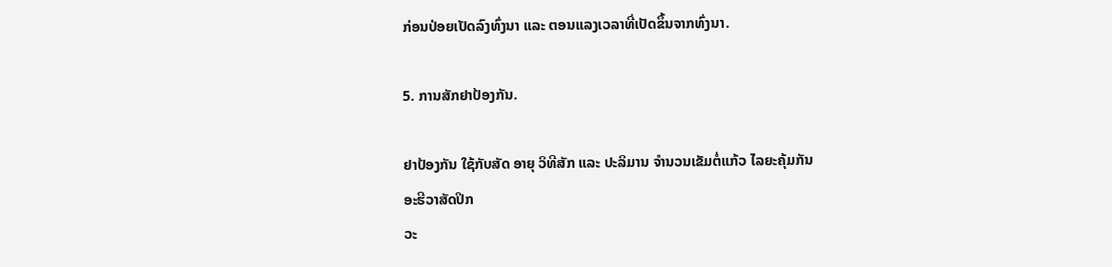ກ່ອນປ່ອຍເປັດລົງທົ່ງນາ ແລະ ຕອນແລງເວລາທີ່ເປັດຂຶ້ນຈາກທົ່ງນາ.

5. ການສັກຢາປ້ອງກັນ.

ຢາປ້ອງກັນ ໃຊ້ກັບສັດ ອາຍຸ ວິທີສັກ ແລະ ປະລິມານ ຈຳນວນເຂັມຕໍ່ແກ້ວ ໄລຍະຄຸ້ມກັນ
ອະຮີວາສັດປິກ
ວະ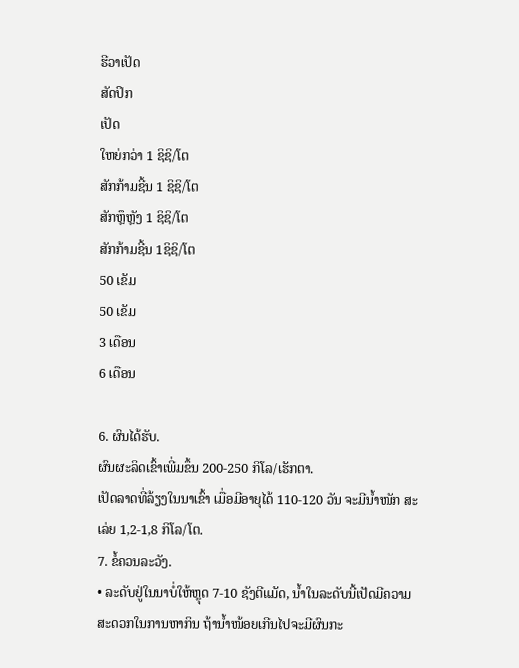ຮີວາເປັດ
ສັດປິກ
ເປັດ
ໃຫຍ່ກວ່າ 1 ຊິຊິ/ໂຕ
ສັກກ້າມຊີ້ນ 1 ຊິຊິ/ໂຕ
ສັກຫຼຶຫຼັງ 1 ຊິຊິ/ໂຕ
ສັກກ້າມຊີ້ນ 1ຊິຊິ/ໂຕ
50 ເຂັມ
50 ເຂັມ
3 ເດືອນ
6 ເດືອນ

6. ຜົນໄດ້ຮັບ.
ຜົນຜະລິດເຂົ້າເພີ່ມຂຶ້ນ 200-250 ກິໂລ/ເຮັກຕາ.
ເປັດລາດທີ່ລ້ຽງໃນນາເຂົ້າ ເມື່ອມີອາຍຸໄດ້ 110-120 ວັນ ຈະມີນ້ຳໜັກ ສະເລ່ຍ 1,2-1,8 ກິໂລ/ໂຕ.
7. ຂໍ້ຄວນລະວັງ.
• ລະດັບຢູ່ໃນນາບໍ່ໃຫ້ຫຼຸດ 7-10 ຊັງຕີແມັດ, ນ້ຳໃນລະດັບນີ້ເປັດມີຄວາມສະດວກໃນການຫາກິນ ຖ້ານ້ຳໜ້ອຍເກີນໄປຈະມີຜົນກະ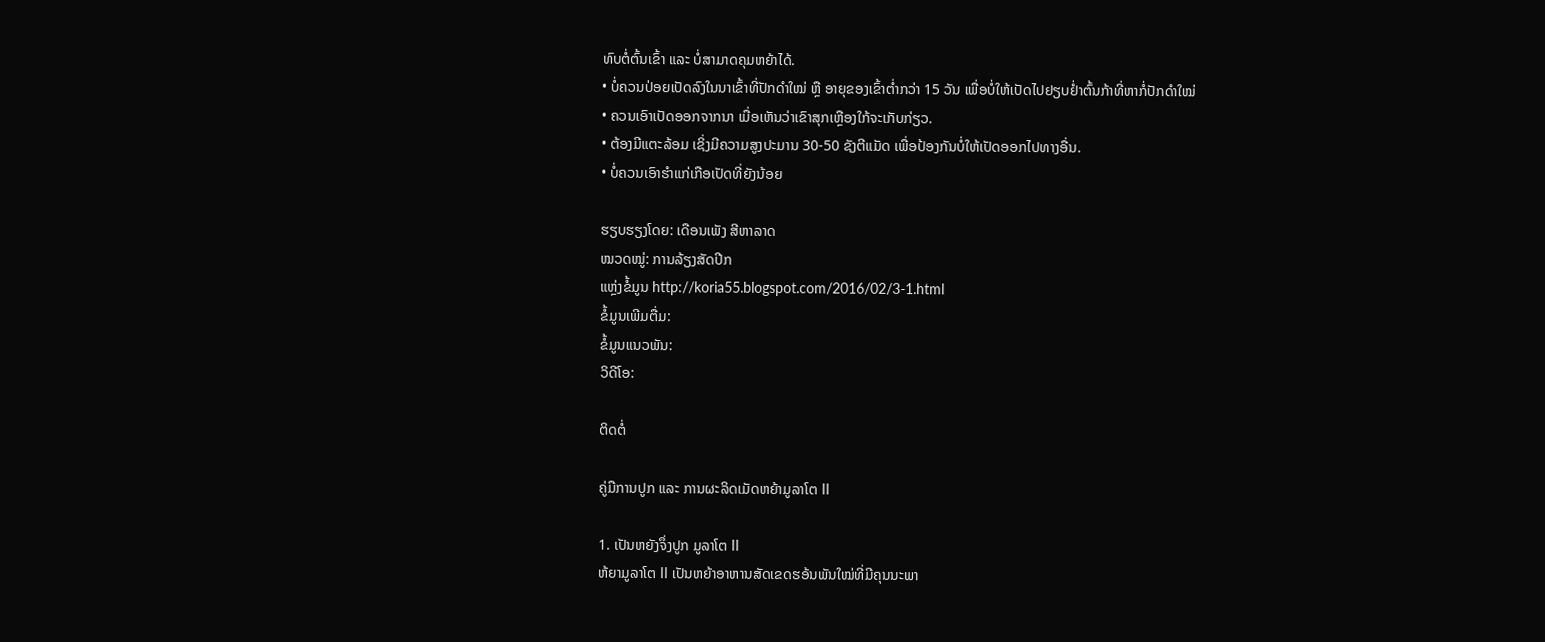ທົບຕໍ່ຕົ້ນເຂົ້າ ແລະ ບໍ່ສາມາດຄຸມຫຍ້າໄດ້.
• ບໍ່ຄວນປ່ອຍເປັດລົງໃນນາເຂົ້າທີ່ປັກດຳໃໝ່ ຫຼື ອາຍຸຂອງເຂົ້າຕ່ຳກວ່າ 15 ວັນ ເພື່ອບໍ່ໃຫ້ເປັດໄປຢຽບຢ່ຳຕົ້ນກ້າທີ່ຫາກໍ່ປັກດຳໃໝ່
• ຄວນເອົາເປັດອອກຈາກນາ ເມື່ອເຫັນວ່າເຂົາສຸກເຫຼືອງໃກ້ຈະເກັບກ່ຽວ.
• ຕ້ອງມີແຕະລ້ອມ ເຊິ່ງມີຄວາມສູງປະມານ 30-50 ຊັງຕີແມັດ ເພື່ອປ້ອງກັນບໍ່ໃຫ້ເປັດອອກໄປທາງອື່ນ.
• ບໍ່ຄວນເອົາຮຳແກ່ເກືອເປັດທີ່ຍັງນ້ອຍ

ຮຽບຮຽງໂດຍ: ເດືອນເພັງ ສີຫາລາດ
ໝວດໝູ່: ການລ້ຽງສັດປີກ
ແຫຼ່ງຂໍ້ມູນ http://koria55.blogspot.com/2016/02/3-1.html
ຂໍ້ມູນເພີມຕື່ມ:
ຂໍ້ມູນແນວພັນ:
ວິດີໂອ:

ຕິດຕໍ່

ຄູ່ມືການປູກ ແລະ ການຜະລິດເມັດຫຍ້າມູລາໂຕ II

1. ເປັນຫຍັງຈຶ່ງປູກ ມູລາໂຕ II
ຫ້ຍາມູລາໂຕ II ເປັນຫຍ້າອາຫານສັດເຂດຮອ້ນພັນໃໝ່ທີ່ມີຄຸນນະພາ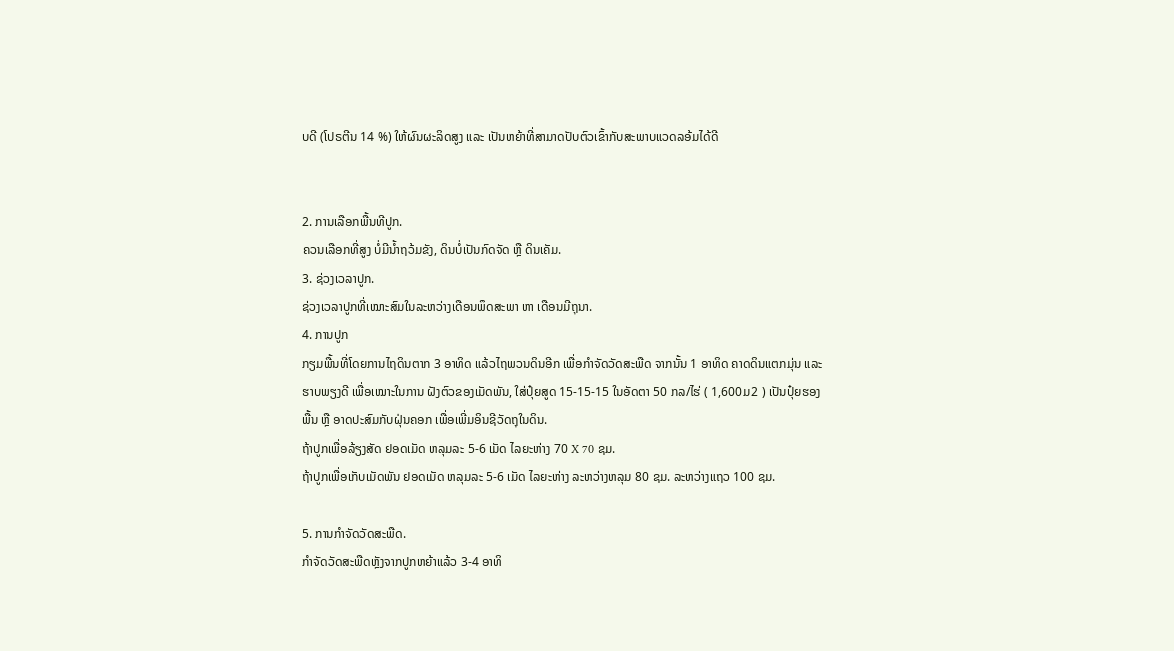ບດີ (ໂປຣຕີນ 14 %) ໃຫ້ຜົນຜະລິດສູງ ແລະ ເປັນຫຍ້າທີ່ສາມາດປັບຕົວເຂົ້າກັບສະພາບແວດລອ້ມໄດ້ດີ


2. ການເລືອກພື້ນທີປູກ.
ຄວນເລືອກທີ່ສູງ ບໍ່ມີນໍ້າຖວ້ມຂັງ, ດິນບໍ່ເປັນກົດຈັດ ຫຼື ດິນເຄັມ.
3. ຊ່ວງເວລາປູກ.
ຊ່ວງເວລາປູກທີ່ເໝາະສົມໃນລະຫວ່າງເດືອນພຶດສະພາ ຫາ ເດືອນມີຖຸນາ.
4. ການປູກ
ກຽມພື້ນທີ່ໂດຍການໄຖດິນຕາກ 3 ອາທິດ ແລ້ວໄຖພວນດິນອີກ ເພື່ອກໍາຈັດວັດສະພືດ ຈາກນັ້ນ 1 ອາທິດ ຄາດດິນແຕກມຸ່ນ ແລະ ຮາບພຽງດີ ເພື່ອເໝາະໃນການ ຝັງຕົວຂອງເມັດພັນ, ໃສ່ປຸ໋ຍສູດ 15-15-15 ໃນອັດຕາ 50 ກລ/ໄຮ່ ( 1,600ມ2 ) ເປັນປຸ໋ຍຮອງພື້ນ ຫຼື ອາດປະສົມກັບຝຸ່ນຄອກ ເພື່ອເພີ່ມອິນຊີວັດຖຸໃນດິນ.
ຖ້າປູກເພື່ອລ້ຽງສັດ ຢອດເມັດ ຫລຸມລະ 5-6 ເມັດ ໄລຍະຫ່າງ 70 X 70 ຊມ.
ຖ້າປູກເພື່ອເກັບເມັດພັນ ຢອດເມັດ ຫລຸມລະ 5-6 ເມັດ ໄລຍະຫ່າງ ລະຫວ່າງຫລຸມ 80 ຊມ. ລະຫວ່າງແຖວ 100 ຊມ.

5. ການກໍາຈັດວັດສະພືດ.
ກໍາຈັດວັດສະພືດຫຼັງຈາກປູກຫຍ້າແລ້ວ 3-4 ອາທິ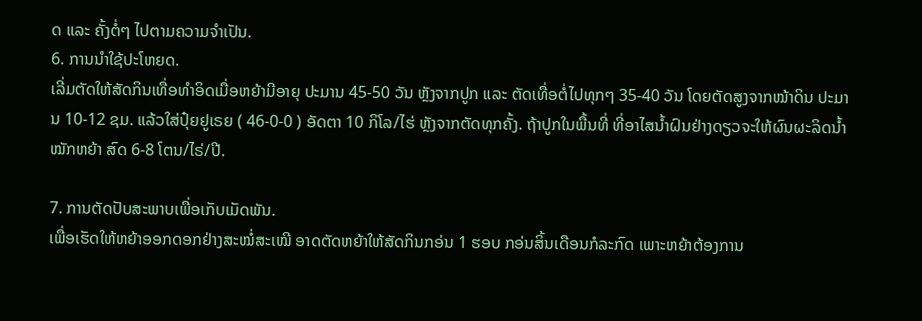ດ ແລະ ຄັ້ງຕໍ່ໆ ໄປຕາມຄວາມຈໍາເປັນ.
6. ການນໍາໃຊ້ປະໂຫຍດ.
ເລີ່ມຕັດໃຫ້ສັດກິນເທື່ອທໍາອິດເມື່ອຫຍ້າມີອາຍຸ ປະມານ 45-50 ວັນ ຫຼັງຈາກປູກ ແລະ ຕັດເທື່ອຕໍ່ໄປທຸກໆ 35-40 ວັນ ໂດຍຕັດສູງຈາກໝ້າດິນ ປະມານ 10-12 ຊມ. ແລ້ວໃສ່ປຸ໋ຍຢູເຣຍ ( 46-0-0 ) ອັດຕາ 10 ກິໂລ/ໄຮ່ ຫຼັງຈາກຕັດທຸກຄັ້ງ. ຖ້າປູກໃນພື້ນທີ່ ທີ່ອາໄສນໍ້າຝົນຢ່າງດຽວຈະໃຫ້ຜົນຜະລິດນໍ້າໝັກຫຍ້າ ສົດ 6-8 ໂຕນ/ໄຣ່/ປີ.

7. ການຕັດປັບສະພາບເພື່ອເກັບເມັດພັນ.
ເພື່ອເຮັດໃຫ້ຫຍ້າອອກດອກຢ່າງສະໝໍ່ສະເໝີ ອາດຕັດຫຍ້າໃຫ້ສັດກິນກອ່ນ 1 ຮອບ ກອ່ນສິ້ນເດືອນກໍລະກົດ ເພາະຫຍ້າຕ້ອງການ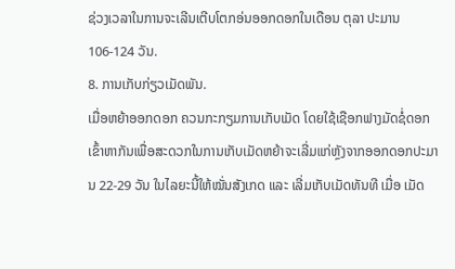ຊ່ວງເວລາໃນການຈະເລີນເຕີບໂຕກອ່ນອອກດອກໃນເດືອນ ຕຸລາ ປະມານ 106-124 ວັນ.
8. ການເກັບກ່ຽວເມັດພັນ.
ເມື່ອຫຍ້າອອກດອກ ຄວນກະກຽມການເກັບເມັດ ໂດຍໃຊ້ເຊືອກຟາງມັດຊໍ່ດອກເຂົ້າຫາກັນເພື່ອສະດວກໃນການເກັບເມັດຫຍ້າຈະເລີ່ມແກ່ຫຼັງຈາກອອກດອກປະມານ 22-29 ວັນ ໃນໄລຍະນີ້ໃຫ້ໝັ່ນສັງເກດ ແລະ ເລີ່ມເກັບເມັດທັນທີ ເມື່ອ ເມັດ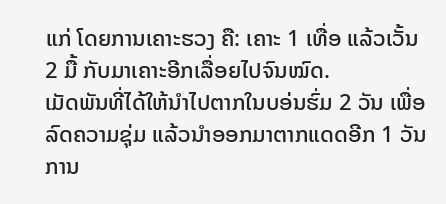ແກ່ ໂດຍການເຄາະຮວງ ຄື: ເຄາະ 1 ເທື່ອ ແລ້ວເວັ້ນ 2 ມື້ ກັບມາເຄາະອີກເລື່ອຍໄປຈົນໝົດ.
ເມັດພັນທີ່ໄດ້ໃຫ້ນໍາໄປຕາກໃນບອ່ນຮົ່ມ 2 ວັນ ເພື່ອລົດຄວາມຊຸ່ມ ແລ້ວນໍາອອກມາຕາກແດດອີກ 1 ວັນ ການ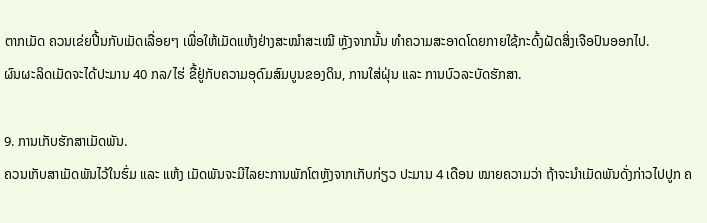ຕາກເມັດ ຄວນເຂ່ຍປີ້ນກັບເມັດເລື່ອຍໆ ເພື່ອໃຫ້ເມັດແຫ້ງຢ່າງສະໝໍາສະເໝີ ຫຼັງຈາກນັ້ນ ທໍາຄວາມສະອາດໂດຍກາຍໃຊ້ກະດົ້ງຝັດສິ່ງເຈືອປົນອອກໄປ.
ຜົນຜະລິດເມັດຈະໄດ້ປະມານ 40 ກລ/ໄຮ່ ຂື້ຢູ່ກັບຄວາມອຸດົມສົມບູນຂອງດິນ, ການໃສ່ຝຸ່ນ ແລະ ການບົວລະບັດຮັກສາ.

9. ການເກັບຮັກສາເມັດພັນ.
ຄວນເກັບສາເມັດພັນໄວ້ໃນຮົ່ມ ແລະ ແຫ້ງ ເມັດພັນຈະມີໄລຍະການພັກໂຕຫຼັງຈາກເກັບກ່ຽວ ປະມານ 4 ເດືອນ ໝາຍຄວາມວ່າ ຖ້າຈະນໍາເມັດພັນດັ່ງກ່າວໄປປູກ ຄ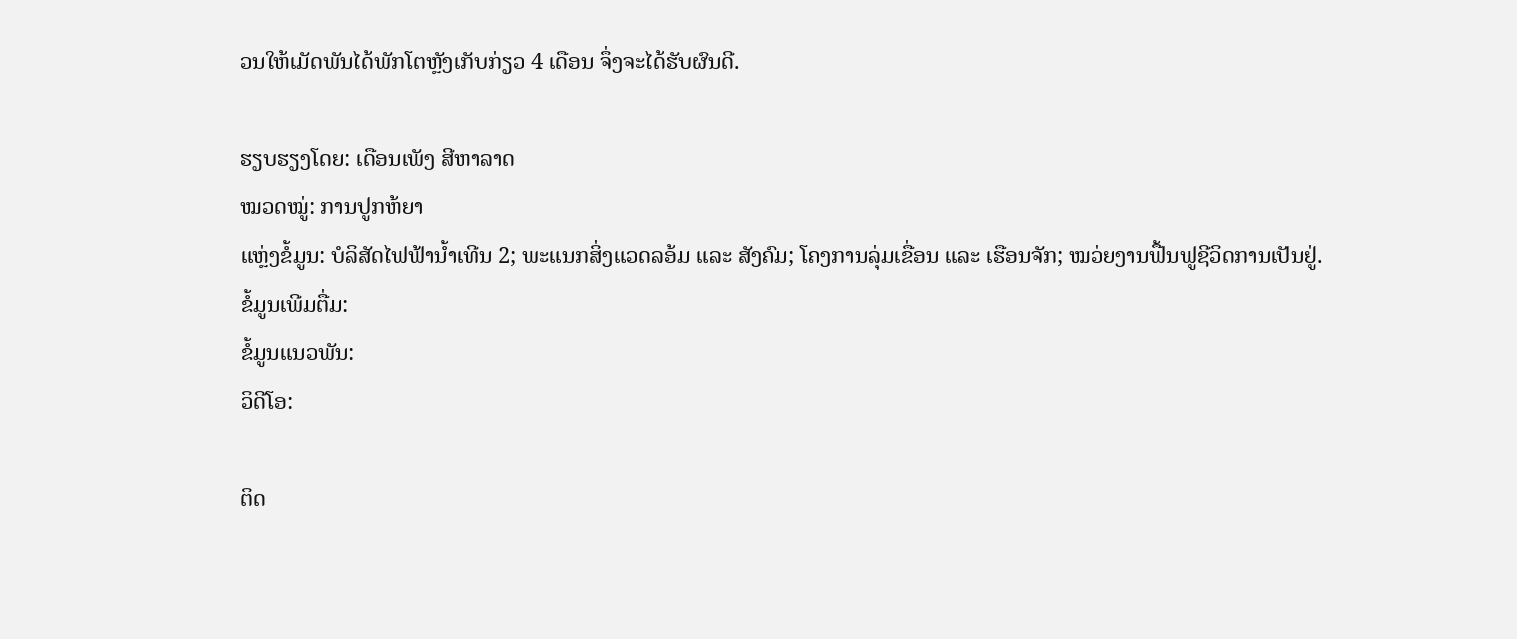ວນໃຫ້ເມັດພັນໄດ້ພັກໂຕຫຼັງເກັບກ່ຽວ 4 ເດືອນ ຈຶ່ງຈະໄດ້ຮັບຜົນດີ.

ຮຽບຮຽງໂດຍ: ເດືອນເພັງ ສີຫາລາດ
ໝວດໝູ່: ການປູກຫ້ຍາ
ແຫຼ່ງຂໍ້ມູນ: ບໍລິສັດໄຟຟ້ານໍ້າເທີນ 2; ພະແນກສິ່ງແວດລອ້ມ ແລະ ສັງຄົມ; ໂຄງການລຸ່ມເຂື່ອນ ແລະ ເຮືອນຈັກ; ໝວ່ຍງານຟື້ນຟູຊີວິດການເປັນຢູ່.
ຂໍ້ມູນເພີມຕື່ມ:
ຂໍ້ມູນແນວພັນ:
ວິດີໂອ:

ຕິດ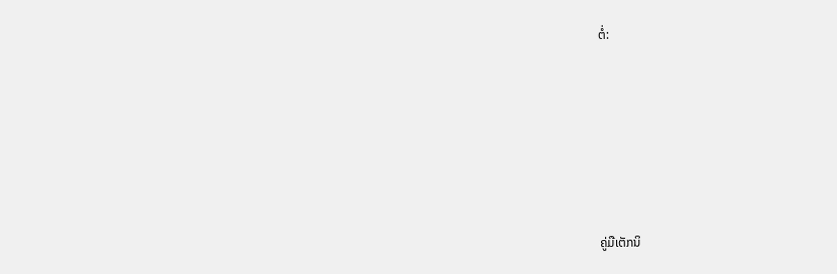ຕໍ່:







ຄູ່ມືເຕັກນິ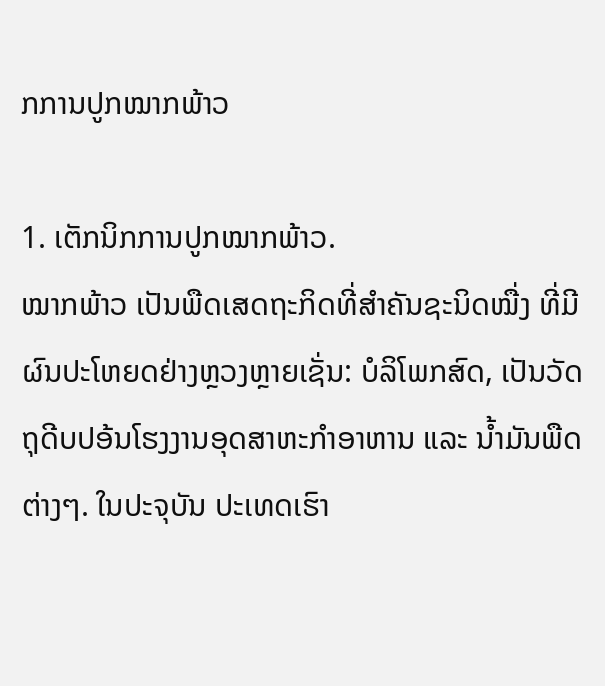ກການປູກໝາກພ້າວ

1. ເຕັກນິກການປູກໝາກພ້າວ.
ໝາກພ້າວ ເປັນພືດເສດຖະກິດທີ່ສໍາຄັນຊະນິດໝື່ງ ທີ່ມີຜົນປະໂຫຍດຢ່າງຫຼວງຫຼາຍເຊັ່ນ: ບໍລິໂພກສົດ, ເປັນວັດຖຸດີບປອ້ນໂຮງງານອຸດສາຫະກຳອາຫານ ແລະ ນໍ້າມັນພືດຕ່າງໆ. ໃນປະຈຸບັນ ປະເທດເຮົາ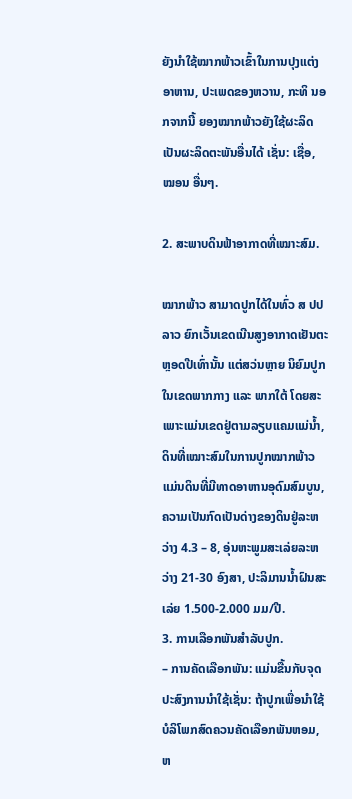ຍັງນໍາໃຊ້ໝາກພ້າວເຂົ້າໃນການປຸງແຕ່ງອາຫານ, ປະເພດຂອງຫວານ, ກະທິ ນອກຈາກນີ້ ຍອງໝາກພ້າວຍັງໃຊ້ຜະລິດເປັນຜະລິດຕະພັນອື່ນໄດ້ ເຊັ່ນ: ເຊື່ອ, ໝອນ ອື່ນໆ.

2. ສະພາບດິນຟ້າອາກາດທີ່ເໝາະສົມ.

ໝາກພ້າວ ສາມາດປູກໄດ້ໃນທົ່ວ ສ ປປ ລາວ ຍົກເວັ້ນເຂດເນີນສູງອາກາດເຢັນຕະຫຼອດປີເທົ່ານັ້ນ ແຕ່ສວ່ນຫຼາຍ ນິຍົມປູກໃນເຂດພາກກາງ ແລະ ພາກໃຕ້ ໂດຍສະເພາະແມ່ນເຂດຢູ່ຕາມລຽບແຄມແມ່ນໍ້າ, ດິນທີ່ເໝາະສົມໃນການປູກໝາກພ້າວ ແມ່ນດິນທີ່ມີທາດອາຫານອຸດົມສົມບູນ, ຄວາມເປັນກົດເປັນດ່າງຂອງດິນຢູ່ລະຫວ່າງ 4.3 – 8, ອຸ່ນຫະພູມສະເລ່ຍລະຫວ່າງ 21-30 ອົງສາ, ປະລິມານນໍ້າຝົນສະເລ່ຍ 1.500-2.000 ມມ/ປີ.
3. ການເລືອກພັນສໍາລັບປູກ.
– ການຄັດເລືອກພັນ: ແມ່ນຂື້ນກັບຈຸດປະສົງການນໍາໃຊ້ເຊັ່ນ: ຖ້າປູກເພື່ອນໍາໃຊ້ບໍລິໂພກສົດຄວນຄັດເລືອກພັນຫອມ, ຫ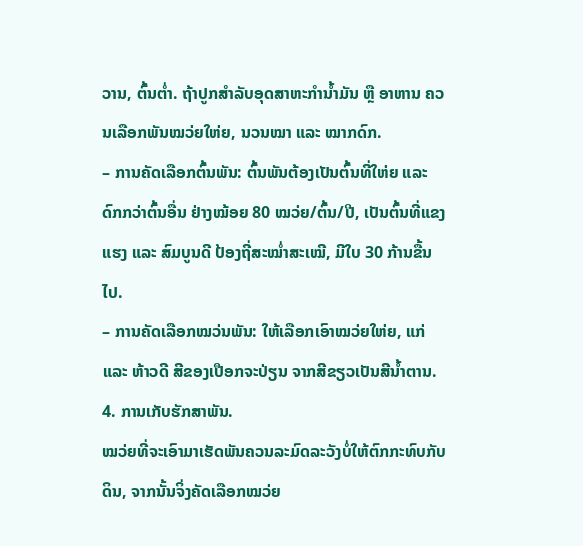ວານ, ຕົ້ນຕໍ່າ. ຖ້າປູກສໍາລັບອຸດສາຫະກຳນໍ້າມັນ ຫຼື ອາຫານ ຄວນເລືອກພັນໝວ່ຍໃຫ່ຍ, ນວນໝາ ແລະ ໝາກດົກ.
– ການຄັດເລືອກຕົ້ນພັນ: ຕົ້ນພັນຕ້ອງເປັນຕົ້ນທີ່ໃຫ່ຍ ແລະ ດົກກວ່າຕົ້ນອື່ນ ຢ່າງໝ້ອຍ 80 ໝວ່ຍ/ຕົ້ນ/ປີ, ເປັນຕົ້ນທີ່ແຂງແຮງ ແລະ ສົມບູນດີ ປ້ອງຖີ່ສະໝໍ່າສະເໝີ, ມີໃບ 30 ກ້ານຂື້ນໄປ.
– ການຄັດເລືອກໝວ່ນພັນ: ໃຫ້ເລືອກເອົາໝວ່ຍໃຫ່ຍ, ແກ່ ແລະ ຫ້າວດີ ສີຂອງເປືອກຈະປ່ຽນ ຈາກສີຂຽວເປັນສີນໍ້າຕານ.
4. ການເກັບຮັກສາພັນ.
ໝວ່ຍທີ່ຈະເອົາມາເຮັດພັນຄວນລະມົດລະວັງບໍ່ໃຫ້ຕົກກະທົບກັບດິນ, ຈາກນັ້ນຈິ່ງຄັດເລືອກໝວ່ຍ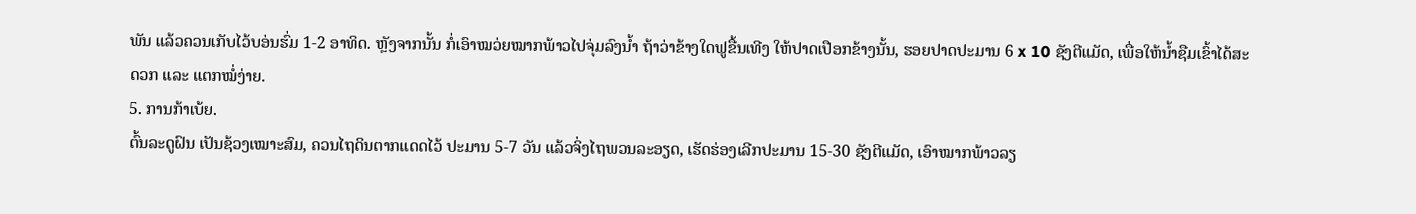ພັນ ແລ້ວຄວນເກັບໄວ້ບອ່ນຮົ່ມ 1-2 ອາທິດ. ຫຼັງຈາກນັ້ນ ກໍ່ເອົາໝວ່ຍໝາກພ້າວໄປຈຸ່ມລົງນໍ້າ ຖ້າວ່າຂ້າງໃດຟູຂື້ນເທີງ ໃຫ້ປາດເປືອກຂ້າງນັ້ນ, ຮອຍປາດປະມານ 6 x 10 ຊັງຕີແມັດ, ເພື່ອໃຫ້ນໍ້າຊືມເຂົ້າໄດ້ສະດວກ ແລະ ແຕກໝໍ່ງ່າຍ.
5. ການກ້າເບ້ຍ.
ຕົ້ນລະດູຝົນ ເປັນຊ້ວງເໝາະສົມ, ຄວນໄຖດິນຕາກແດດໄວ້ ປະມານ 5-7 ວັນ ແລ້ວຈິ່ງໄຖພວນລະອຽດ, ເຮັດຮ່ອງເລີກປະມານ 15-30 ຊັງຕີແມັດ, ເອົາໝາກພ້າວລຽ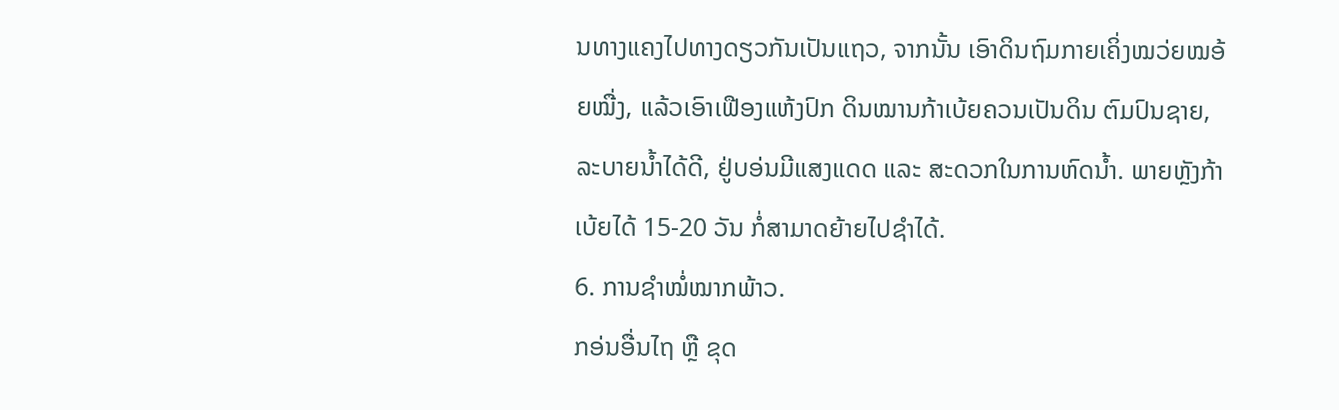ນທາງແຄງໄປທາງດຽວກັນເປັນແຖວ, ຈາກນັ້ນ ເອົາດິນຖົມກາຍເຄິ່ງໝວ່ຍໝອ້ຍໝື່ງ, ແລ້ວເອົາເຟືອງແຫ້ງປົກ ດິນໝານກ້າເບ້ຍຄວນເປັນດິນ ຕົມປົນຊາຍ, ລະບາຍນໍ້າໄດ້ດີ, ຢູ່ບອ່ນມີແສງແດດ ແລະ ສະດວກໃນການຫົດນໍ້າ. ພາຍຫຼັງກ້າເບ້ຍໄດ້ 15-20 ວັນ ກໍ່ສາມາດຍ້າຍໄປຊໍາໄດ້.
6. ການຊໍາໝໍ່ໝາກພ້າວ.
ກອ່ນອື່ນໄຖ ຫຼື ຂຸດ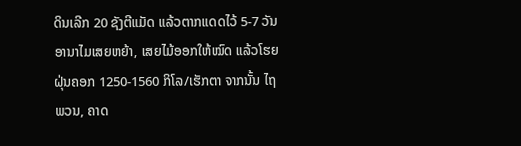ດິນເລີກ 20 ຊັງຕີແມັດ ແລ້ວຕາກແດດໄວ້ 5-7 ວັນ ອານາໄມເສຍຫຍ້າ, ເສຍໄມ້ອອກໃຫ້ໝົດ ແລ້ວໂຮຍຝຸ່ນຄອກ 1250-1560 ກິໂລ/ເຮັກຕາ ຈາກນັ້ນ ໄຖພວນ, ຄາດ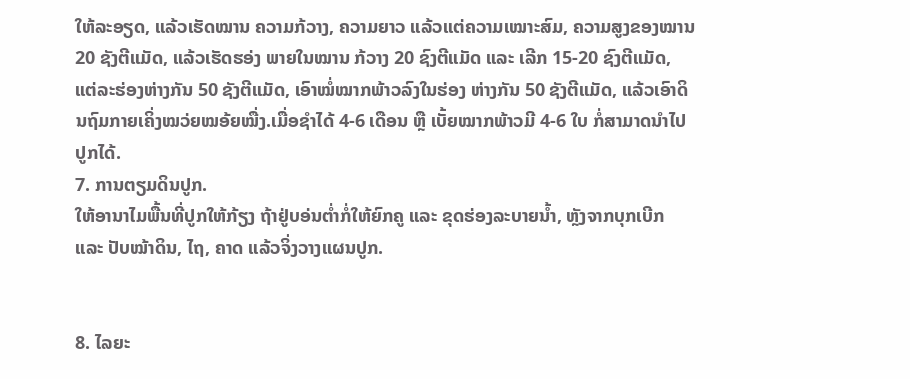ໃຫ້ລະອຽດ, ແລ້ວເຮັດໝານ ຄວາມກ້ວາງ, ຄວາມຍາວ ແລ້ວແຕ່ຄວາມເໝາະສົມ, ຄວາມສູງຂອງໝານ 20 ຊັງຕີແມັດ, ແລ້ວເຮັດຮອ່ງ ພາຍໃນໝານ ກ້ວາງ 20 ຊົງຕີແມັດ ແລະ ເລີກ 15-20 ຊົງຕີແມັດ, ແຕ່ລະຮ່ອງຫ່າງກັນ 50 ຊັງຕີແມັດ, ເອົາໝໍ່ໝາກພ້າວລົງໃນຮ່ອງ ຫ່າງກັນ 50 ຊັງຕີແມັດ, ແລ້ວເອົາດິນຖົມກາຍເຄິ່ງໝວ່ຍໝອ້ຍໝື່ງ.ເມື່ອຊໍາໄດ້ 4-6 ເດືອນ ຫຼື ເບັ້ຍໝາກພ້າວມີ 4-6 ໃບ ກໍ່ສາມາດນໍາໄປປູກໄດ້.
7. ການຕຽມດິນປູກ.
ໃຫ້ອານາໄມພື້ນທີ່ປູກໃຫ້ກ້ຽງ ຖ້າຢູ່ບອ່ນຕໍ່າກໍ່ໃຫ້ຍົກຄູ ແລະ ຂຸດຮ່ອງລະບາຍນໍ້າ, ຫຼັງຈາກບຸກເບີກ ແລະ ປັບໝ້າດິນ, ໄຖ, ຄາດ ແລ້ວຈິ່ງວາງແຜນປູກ.


8. ໄລຍະ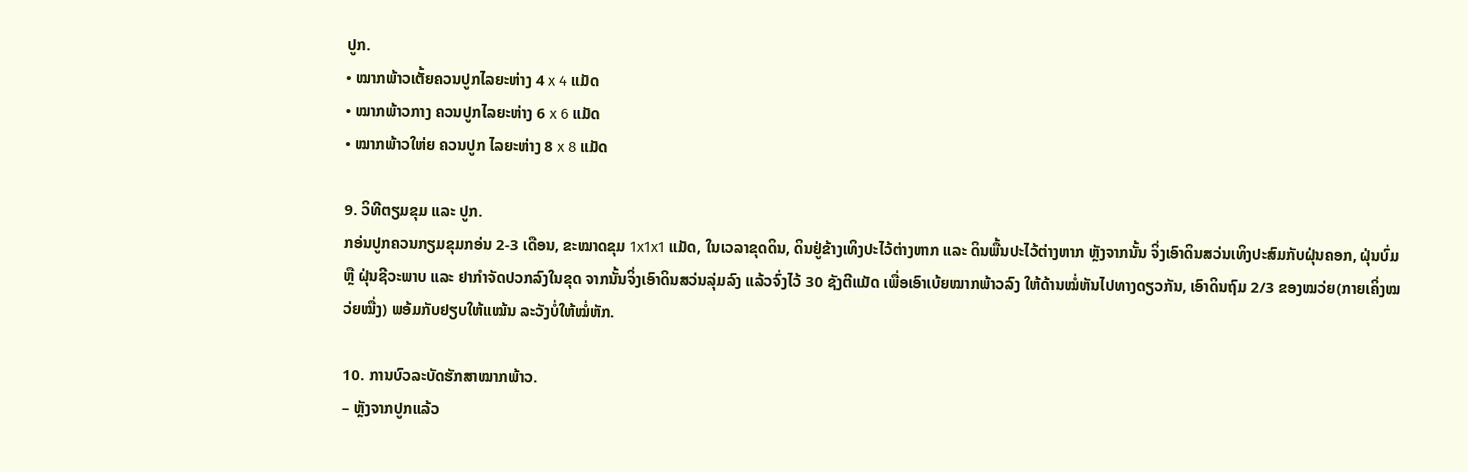ປູກ.
• ໝາກພ້າວເຕັ້ຍຄວນປູກໄລຍະຫ່າງ 4 x 4 ແມັດ
• ໝາກພ້າວກາງ ຄວນປູກໄລຍະຫ່າງ 6 x 6 ແມັດ
• ໝາກພ້າວໃຫ່ຍ ຄວນປູກ ໄລຍະຫ່າງ 8 x 8 ແມັດ

9. ວິທີຕຽມຂຸມ ແລະ ປູກ.
ກອ່ນປູກຄວນກຽມຂຸມກອ່ນ 2-3 ເດືອນ, ຂະໝາດຂຸມ 1x1x1 ແມັດ, ໃນເວລາຂຸດດິນ, ດິນຢູ່ຂ້າງເທິງປະໄວ້ຕ່າງຫາກ ແລະ ດິນພື້ນປະໄວ້ຕ່າງຫາກ ຫຼັງຈາກນັ້ນ ຈິ່ງເອົາດິນສວ່ນເທິງປະສົມກັບຝຸ່ນຄອກ, ຝຸ່ນບົ່ມ ຫຼື ຝຸ່ນຊີວະພາບ ແລະ ຢາກໍາຈັດປວກລົງໃນຂຸດ ຈາກນັ້ນຈິ່ງເອົາດິນສວ່ນລຸ່ມລົງ ແລ້ວຈົ່ງໄວ້ 30 ຊັງຕີແມັດ ເພື່ອເອົາເບ້ຍໝາກພ້າວລົງ ໃຫ້ດ້ານໝໍ່ຫັນໄປທາງດຽວກັນ, ເອົາດິນຖົມ 2/3 ຂອງໝວ່ຍ(ກາຍເຄິ່ງໝວ່ຍໝື່ງ) ພອ້ມກັບຢຽບໃຫ້ແໝ້ນ ລະວັງບໍ່ໃຫ້ໝໍ່ຫັກ.

10. ການບົວລະບັດຮັກສາໝາກພ້າວ.
– ຫຼັງຈາກປູກແລ້ວ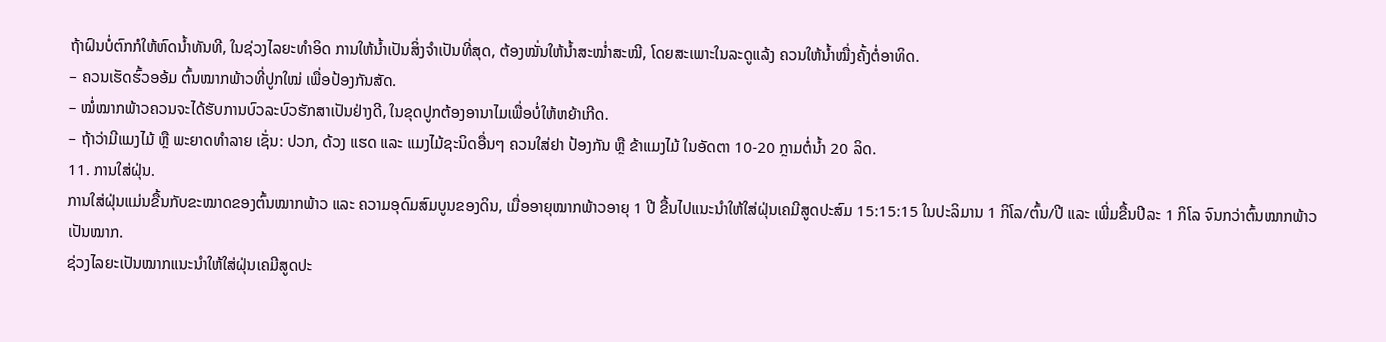ຖ້າຝົນບໍ່ຕົກກໍໃຫ້ຫົດນໍ້າທັນທີ, ໃນຊ່ວງໄລຍະທໍາອິດ ການໃຫ້ນໍ້າເປັນສິ່ງຈໍາເປັນທີ່ສຸດ, ຕ້ອງໝັ່ນໃຫ້ນໍ້າສະໝໍ່າສະໝີ, ໂດຍສະເພາະໃນລະດູແລ້ງ ຄວນໃຫ້ນໍ້າໝື່ງຄັ້ງຕໍ່ອາທິດ.
– ຄວນເຮັດຮົ້ວອອ້ມ ຕົ້ນໝາກພ້າວທີ່ປູກໃໝ່ ເພື່ອປ້ອງກັນສັດ.
– ໝໍ່ໝາກພ້າວຄວນຈະໄດ້ຮັບການບົວລະບົວຮັກສາເປັນຢ່າງດີ, ໃນຂຸດປູກຕ້ອງອານາໄມເພື່ອບໍ່ໃຫ້ຫຍ້າເກີດ.
– ຖ້າວ່າມີແມງໄມ້ ຫຼື ພະຍາດທໍາລາຍ ເຊັ່ນ: ປວກ, ດ້ວງ ແຮດ ແລະ ແມງໄມ້ຊະນິດອື່ນໆ ຄວນໃສ່ຢາ ປ້ອງກັນ ຫຼື ຂ້າແມງໄມ້ ໃນອັດຕາ 10-20 ກຼາມຕໍ່ນໍ້າ 20 ລິດ.
11. ການໃສ່ຝຸ່ນ.
ການໃສ່ຝຸ່ນແມ່ນຂື້ນກັບຂະໝາດຂອງຕົ້ນໝາກພ້າວ ແລະ ຄວາມອຸດົມສົມບູນຂອງດິນ, ເມື່ອອາຍຸໝາກພ້າວອາຍຸ 1 ປີ ຂື້ນໄປແນະນໍາໃຫ້ໃສ່ຝຸ່ນເຄມີສູດປະສົມ 15:15:15 ໃນປະລິມານ 1 ກິໂລ/ຕົ້ນ/ປີ ແລະ ເພີ່ມຂື້ນປີລະ 1 ກິໂລ ຈົນກວ່າຕົ້ນໝາກພ້າວເປັນໝາກ.
ຊ່ວງໄລຍະເປັນໝາກແນະນໍາໃຫ້ໃສ່ຝຸ່ນເຄມີສູດປະ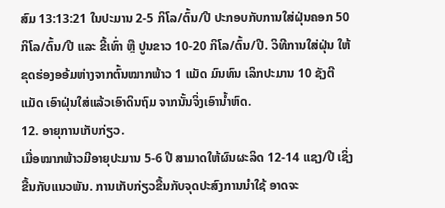ສົມ 13:13:21 ໃນປະມານ 2-5 ກິໂລ/ຕົ້ນ/ປີ ປະກອບກັບການໃສ່ຝຸ່ນຄອກ 50 ກິໂລ/ຕົ້ນ/ປີ ແລະ ຂີ້ເທົ່າ ຫຼື ປູນຂາວ 10-20 ກິໂລ/ຕົ້ນ/ປີ. ວິທີການໃສ່ຝຸ່ນ ໃຫ້ຂຸດຮ່ອງອອ້ມຫ່າງຈາກຕົ້ນໝາກພ້າວ 1 ແມັດ ມົນທົນ ເລິກປະມານ 10 ຊັງຕີແມັດ ເອົາຝຸ່ນໃສ່ແລ້ວເອົາດິນຖົມ ຈາກນັ້ນຈິ່ງເອົານໍ້າຫົດ.
12. ອາຍຸການເກັບກ່ຽວ.
ເມື່ອໝາກພ້າວມີອາຍຸປະມານ 5-6 ປີ ສາມາດໃຫ້ຜົນຜະລິດ 12-14 ແຊງ/ປີ ເຊິ່ງຂື້ນກັບແນວພັນ. ການເກັບກ່ຽວຂື້ນກັບຈຸດປະສົງການນໍາໃຊ້ ອາດຈະ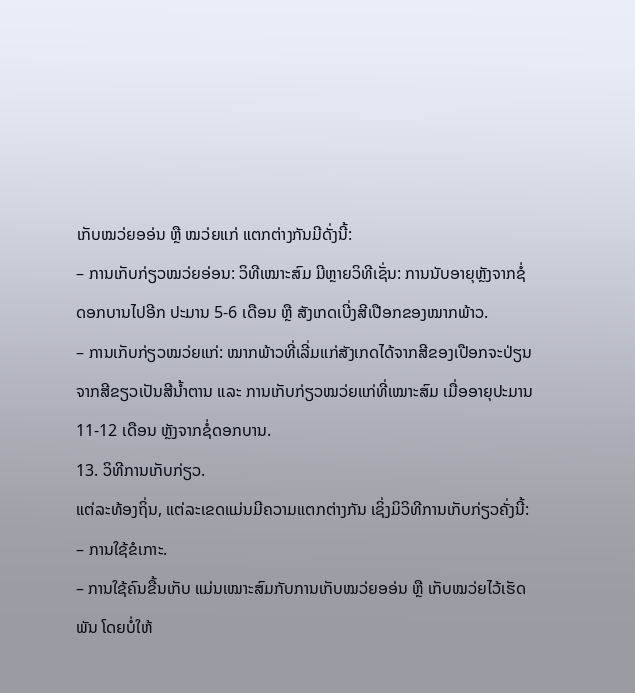ເກັບໝວ່ຍອອ່ນ ຫຼື ໝວ່ຍແກ່ ແຕກຕ່າງກັນມີດັ່ງນີ້:
– ການເກັບກ່ຽວໝວ່ຍອ່ອນ: ວິທີເໝາະສົມ ມີຫຼາຍວິທີເຊັ່ນ: ການນັບອາຍຸຫຼັງຈາກຊໍ່ດອກບານໄປອີກ ປະມານ 5-6 ເດືອນ ຫຼື ສັງເກດເບີ່ງສີເປືອກຂອງໝາກພ້າວ.
– ການເກັບກ່ຽວໝວ່ຍແກ່: ໝາກພ້າວທີ່ເລີ່ມແກ່ສັງເກດໄດ້ຈາກສີຂອງເປືອກຈະປ່ຽນຈາກສີຂຽວເປັນສີນໍ້າຕານ ແລະ ການເກັບກ່ຽວໝວ່ຍແກ່ທີ່ເໝາະສົມ ເມື່ອອາຍຸປະມານ 11-12 ເດືອນ ຫຼັງຈາກຊໍ່ດອກບານ.
13. ວິທີການເກັບກ່ຽວ.
ແຕ່ລະທ້ອງຖິ່ນ, ແຕ່ລະເຂດແມ່ນມີຄວາມແຕກຕ່າງກັນ ເຊິ່ງມິວິທີການເກັບກ່ຽວຄັ່ງນີ້:
– ການໃຊ້ຂໍເກາະ.
– ການໃຊ້ຄົນຂື້ນເກັບ ແມ່ນເໝາະສົມກັບການເກັບໝວ່ຍອອ່ນ ຫຼື ເກັບໝວ່ຍໄວ້ເຮັດພັນ ໂດຍບໍ່ໃຫ້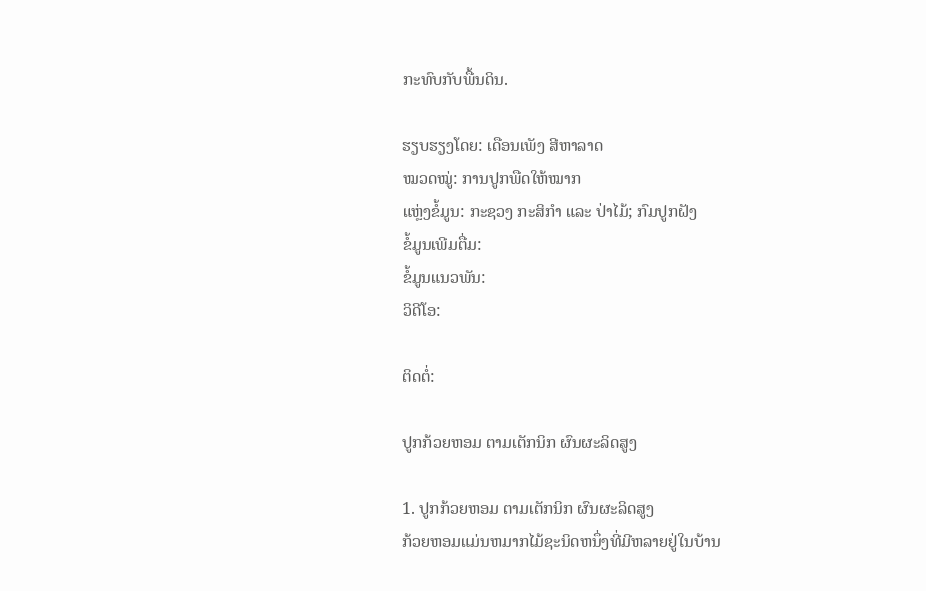ກະທົບກັບພື້ນດິນ.

ຮຽບຮຽງໂດຍ: ເດືອນເພັງ ສີຫາລາດ
ໝວດໝູ່: ການປູກພືດໃຫ້ໝາກ
ແຫຼ່ງຂໍ້ມູນ: ກະຊວງ ກະສິກຳ ແລະ ປ່າໄມ້; ກົມປູກຝັງ
ຂໍ້ມູນເພີມຕື່ມ:
ຂໍ້ມູນແນວພັນ:
ວິດີໂອ:

ຕິດຕໍ່:

ປູກກ້ວຍຫອມ ຕາມເຕັກນິກ ຜົນຜະລິດສູງ

1. ປູກກ້ວຍຫອມ ຕາມເຕັກນິກ ຜົນຜະລິດສູງ
ກ້ວຍຫອມແມ່ນຫມາກໄມ້ຊະນິດຫນຶ່ງທີ່ມີຫລາຍຢູ່ໃນບ້ານ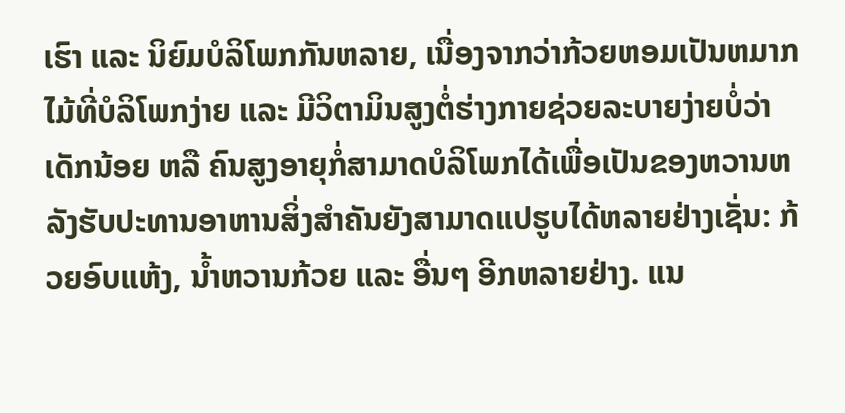ເຮົາ ແລະ ນິຍົມບໍລິໂພກກັນຫລາຍ, ເນື່ອງຈາກວ່າກ້ວຍຫອມເປັນຫມາກໄມ້ທີ່ບໍລິໂພກງ່າຍ ແລະ ມີວິຕາມິນສູງຕໍ່ຮ່າງກາຍຊ່ວຍລະບາຍງ່າຍບໍ່ວ່າເດັກນ້ອຍ ຫລື ຄົນສູງອາຍຸກໍ່ສາມາດບໍລິໂພກໄດ້ເພື່ອເປັນຂອງຫວານຫລັງຮັບປະທານອາຫານສິ່ງສຳຄັນຍັງສາມາດແປຮູບໄດ້ຫລາຍຢ່າງເຊັ່ນ: ກ້ວຍອົບແຫ້ງ, ນ້ຳຫວານກ້ວຍ ແລະ ອື່ນໆ ອີກຫລາຍຢ່າງ. ແນ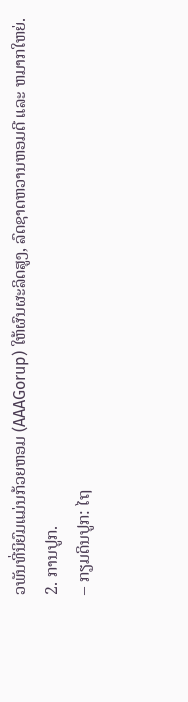ວພັນທີ່ນິຍົມແມ່ນກ້ວຍຫອມ (AAAGorup) ໃຫ້ຜົນຜະລິດສູງ, ລົດຊາດຫວານຫອມດີ ແລະ ຫມາກໃຫຍ່.
2. ການປູກ.
– ກຽມດິນປູກ: ໄຖ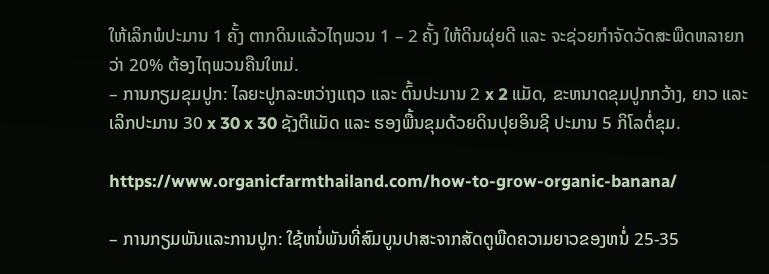ໃຫ້ເລິກພໍປະມານ 1 ຄັ້ງ ຕາກດິນແລ້ວໄຖພວນ 1 – 2 ຄັ້ງ ໃຫ້ດິນຜຸ່ຍດີ ແລະ ຈະຊ່ວຍກຳຈັດວັດສະພືດຫລາຍກວ່າ 20% ຕ້ອງໄຖພວນຄືນໃຫມ່.
– ການກຽມຂຸມປູກ: ໄລຍະປູກລະຫວ່າງແຖວ ແລະ ຕົ້ນປະມານ 2 x 2 ແມັດ, ຂະຫນາດຂຸມປູກກວ້າງ, ຍາວ ແລະເລິກປະມານ 30 x 30 x 30 ຊັງຕີແມັດ ແລະ ຮອງພື້ນຂຸມດ້ວຍດິນປຸຍອິນຊີ ປະມານ 5 ກິໂລຕໍ່ຂຸມ.

https://www.organicfarmthailand.com/how-to-grow-organic-banana/

– ການກຽມພັນແລະການປູກ: ໃຊ້ຫນໍ່ພັນທີ່ສົມບູນປາສະຈາກສັດຕູພືດຄວາມຍາວຂອງຫນໍ່ 25-35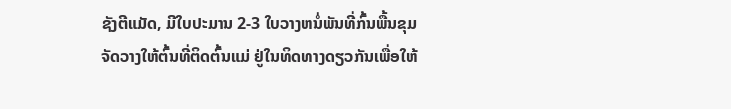ຊັງຕີແມັດ, ມີໃບປະມານ 2-3 ໃບວາງຫນໍ່ພັນທີ່ກົ້ນພື້ນຂຸມຈັດວາງໃຫ້ຕົ້ນທີ່ຕິດຕົ້ນແມ່ ຢູ່ໃນທິດທາງດຽວກັນເພື່ອໃຫ້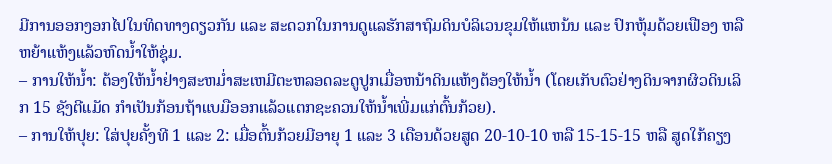ມີການອອກງອກໄປໃນທິດທາງດຽວກັນ ແລະ ສະດວກໃນການດູແລຮັກສາຖົມດິນບໍລິເວນຂຸມໃຫ້ແຫນ້ນ ແລະ ປົກຫຸ້ມດ້ວຍເຟືອງ ຫລື ຫຍ້າແຫ້ງແລ້ວຫົດນ້ຳໃຫ້ຊຸ່ມ.
– ການໃຫ້ນ້ຳ: ຕ້ອງໃຫ້ນ້ຳຢ່າງສະຫມໍ່າສະເຫມີຕະຫລອດລະດູປູກເມື່ອຫນ້າດິນແຫ້ງຕ້ອງໃຫ້ນ້ຳ (ໂດຍເກັບຕົວຢ່າງດິນຈາກຜິວດິນເລິກ 15 ຊັງຕີແມັດ ກຳເປັນກ້ອນຖ້າແບມືອອກແລ້ວແຕກຊະຄວນໃຫ້ນ້ຳເພີ່ມແກ່ຕົ້ນກ້ວຍ).
– ການໃຫ້ປຸຍ: ໃສ່ປຸຍຄັ້ງທີ 1 ແລະ 2: ເມື່ອຕົ້ນກ້ວຍມີອາຍຸ 1 ແລະ 3 ເດືອນດ້ວຍສູດ 20-10-10 ຫລື 15-15-15 ຫລື ສູດໃກ້ຄຽງ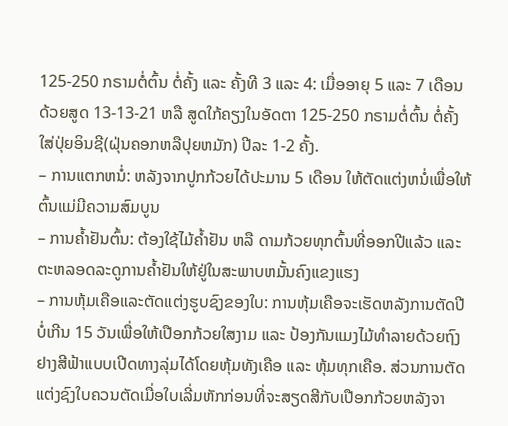125-250 ກຣາມຕໍ່ຕົ້ນ ຕໍ່ຄັ້ງ ແລະ ຄັ້ງທີ 3 ແລະ 4: ເມື່ອອາຍຸ 5 ແລະ 7 ເດືອນ ດ້ວຍສູດ 13-13-21 ຫລື ສູດໃກ້ຄຽງໃນອັດຕາ 125-250 ກຣາມຕໍ່ຕົ້ນ ຕໍ່ຄັ້ງ ໃສ່ປຸ່ຍອິນຊີ(ຝຸ່ນຄອກຫລືປຸຍຫມັກ) ປີລະ 1-2 ຄັ້ງ.
– ການແຕກຫນໍ່: ຫລັງຈາກປູກກ້ວຍໄດ້ປະມານ 5 ເດືອນ ໃຫ້ຕັດແຕ່ງຫນໍ່ເພື່ອໃຫ້ຕົ້ນແມ່ມີຄວາມສົມບູນ
– ການຄ້ຳຢັນຕົ້ນ: ຕ້ອງໃຊ້ໄມ້ຄ້ຳຢັນ ຫລື ດາມກ້ວຍທຸກຕົ້ນທີ່ອອກປີແລ້ວ ແລະ ຕະຫລອດລະດູການຄ້ຳຢັນໃຫ້ຢູ່ໃນສະພາບຫມັ້ນຄົງແຂງແຮງ
– ການຫຸ້ມເຄືອແລະຕັດແຕ່ງຮູບຊົງຂອງໃບ: ການຫຸ້ມເຄືອຈະເຮັດຫລັງການຕັດປີບໍ່ເກີນ 15 ວັນເພື່ອໃຫ້ເປືອກກ້ວຍໃສງາມ ແລະ ປ້ອງກັນແມງໄມ້ທຳລາຍດ້ວຍຖົງຢາງສີຟ້າແບບເປີດທາງລຸ່ມໄດ້ໂດຍຫຸ້ມທັງເຄືອ ແລະ ຫຸ້ມທຸກເຄືອ. ສ່ວນການຕັດແຕ່ງຊົງໃບຄວນຕັດເມື່ອໃບເລີ່ມຫັກກ່ອນທີ່ຈະສຽດສີກັບເປືອກກ້ວຍຫລັງຈາ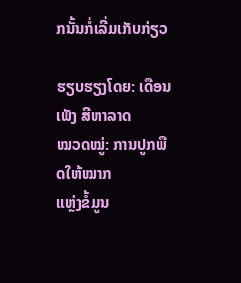ກນັ້ນກໍ່ເລີ່ມເກັບກ່ຽວ

ຮຽບຮຽງໂດຍ: ເດືອນເພັງ ສີຫາລາດ
ໝວດໝູ່: ການປູກພືດໃຫ້ໝາກ
ແຫຼ່ງຂໍ້ມູນ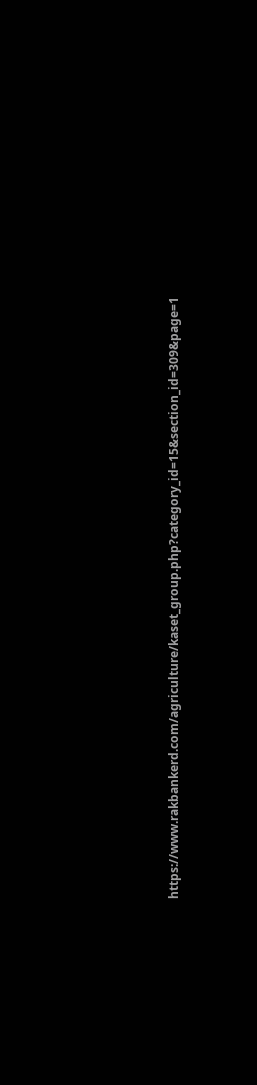https://www.rakbankerd.com/agriculture/kaset_group.php?category_id=15&section_id=309&page=1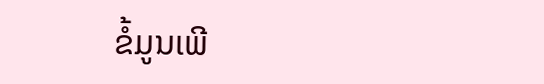ຂໍ້ມູນເພີ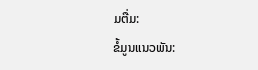ມຕື່ມ:
ຂໍ້ມູນແນວພັນ: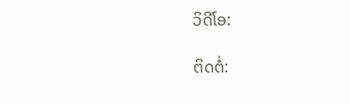ວິດີໂອ:

ຕິດຕໍ່: